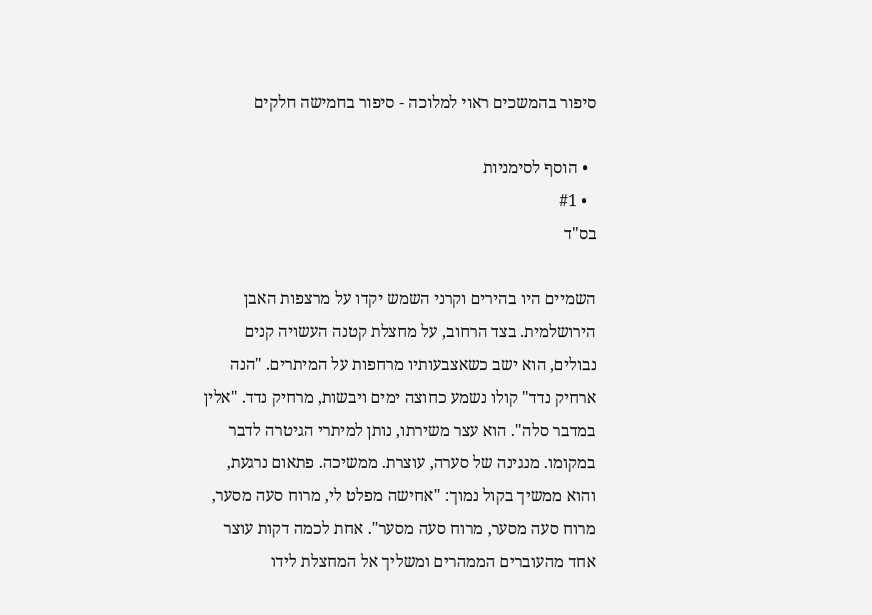סיפור בהמשכים ראוי למלוכה - סיפור בחמישה חלקים

  • הוסף לסימניות
  • #1
בס"ד

השמיים היו בהירים וקרני השמש יקדו על מרצפות האבן הירושלמית. בצד הרחוב, על מחצלת קטנה העשויה קנים נבולים, הוא ישב כשאצבעותיו מרחפות על המיתרים. "הנה ארחיק נדד" קולו נשמע כחוצה ימים ויבשות, מרחיק נדד. "אלין במדבר סלה". הוא עצר משירתו, נותן למיתרי הגיטרה לדבר במקומו. מנגינה של סערה, עוצרת. ממשיכה. פתאום נרגעת, והוא ממשיך בקול נמוך: "אחישה מפלט לי, מרוח סעה מסער, מרוח סעה מסער, מרוח סעה מסער". אחת לכמה דקות עוצר אחד מהעוברים הממהרים ומשליך אל המחצלת לידו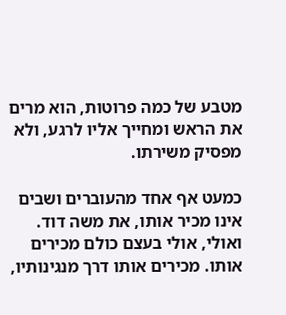מטבע של כמה פרוטות, הוא מרים את הראש ומחייך אליו לרגע, ולא מפסיק משירתו.

כמעט אף אחד מהעוברים ושבים אינו מכיר אותו, את משה דוד. ואולי, אולי בעצם כולם מכירים אותו. מכירים אותו דרך מנגינותיו,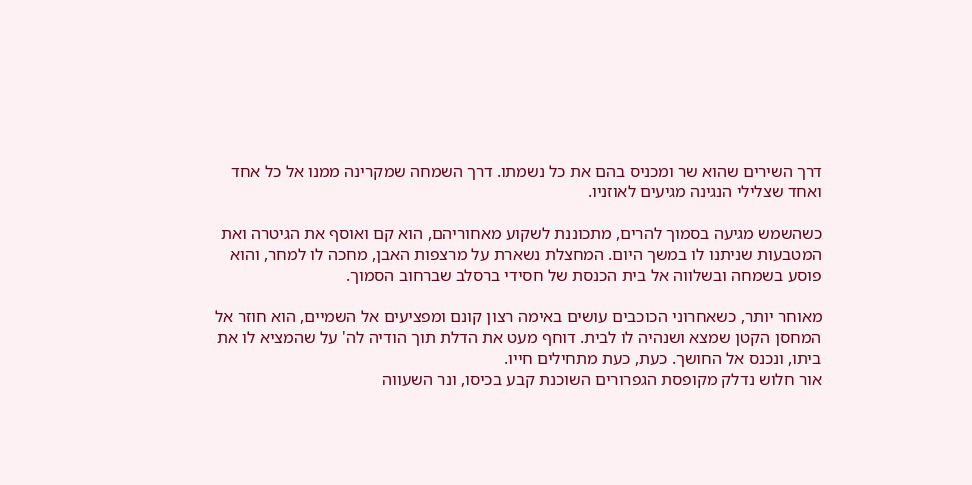דרך השירים שהוא שר ומכניס בהם את כל נשמתו. דרך השמחה שמקרינה ממנו אל כל אחד ואחד שצלילי הנגינה מגיעים לאוזניו.

כשהשמש מגיעה בסמוך להרים, מתכוננת לשקוע מאחוריהם, הוא קם ואוסף את הגיטרה ואת המטבעות שניתנו לו במשך היום. המחצלת נשארת על מרצפות האבן, מחכה לו למחר, והוא פוסע בשמחה ובשלווה אל בית הכנסת של חסידי ברסלב שברחוב הסמוך.

מאוחר יותר, כשאחרוני הכוכבים עושים באימה רצון קונם ומפציעים אל השמיים, הוא חוזר אל המחסן הקטן שמצא ושנהיה לו לבית. דוחף מעט את הדלת תוך הודיה לה' על שהמציא לו את ביתו, ונכנס אל החושך. כעת, כעת מתחילים חייו.
אור חלוש נדלק מקופסת הגפרורים השוכנת קבע בכיסו, ונר השעווה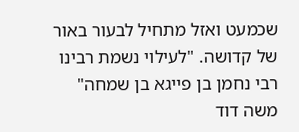שכמעט ואזל מתחיל לבעור באור של קדושה. "לעילוי נשמת רבינו רבי נחמן בן פייגא בן שמחה" משה דוד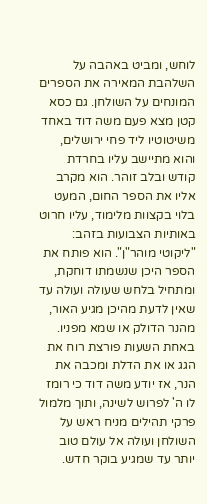לוחש, ומביט באהבה על השלהבת המאירה את הספרים המונחים על השולחן. גם כסא קטן מצא פעם משה דוד באחד משיטוטיו ליד פחי ירושלים, והוא מתיישב עליו בחרדת קודש ובלב זוהר. הוא מקרב אליו את הספר החום, המעט בלוי בקצוות מלימוד, עליו חרוט באותיות הצבועות בזהב: "ליקוטי מוהר"ן". הוא פותח את הספר היכן שנשמתו דוחקת, ומתחיל בלחש שעולה ועולה עד שאין לדעת מהיכן מגיע האור, מהנר הדולק או שמא מפניו. באחת השעות פורצת רוח את הגג או את הדלת ומכבה את הנר, אז יודע משה דוד כי רומז לו ה' לפרוש לשינה, ותוך מלמול פרקי תהילים מניח ראש על השולחן ועולה אל עולם טוב יותר עד שמגיע בוקר חדש.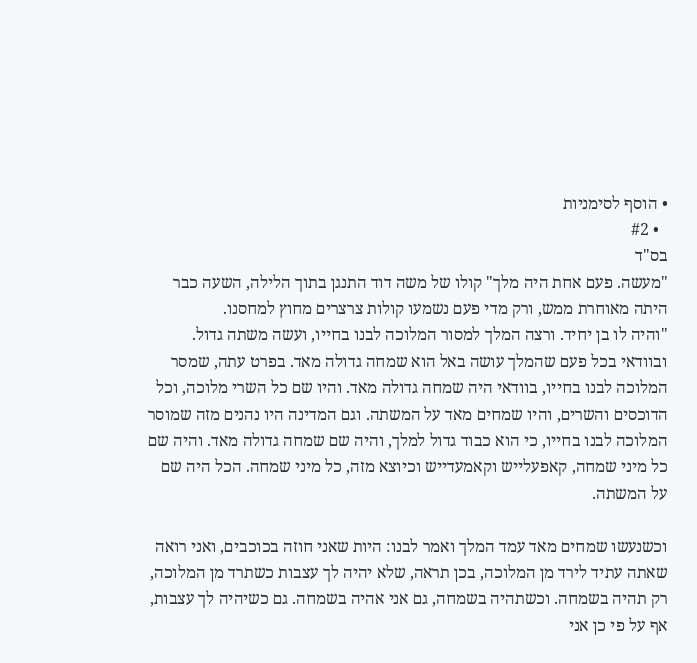• הוסף לסימניות
  • #2
בס"ד
"מעשה. פעם אחת היה מלך" קולו של משה דוד התנגן בתוך הלילה, השעה כבר היתה מאוחרת ממש, ורק מדי פעם נשמעו קולות צרצרים מחוץ למחסנו.
"והיה לו בן יחיד. ורצה המלך למסור המלוכה לבנו בחייו, ועשה משתה גדול. ובוודאי בכל פעם שהמלך עושה באל הוא שמחה גדולה מאד. בפרט עתה, שמסר המלוכה לבנו בחייו, בוודאי היה שמחה גדולה מאד. והיו שם כל השרי מלוכה, וכל הדוכסים והשרים, והיו שמחים מאד על המשתה. וגם המדינה היו נהנים מזה שמוסר המלוכה לבנו בחייו, כי הוא כבוד גדול למלך, והיה שם שמחה גדולה מאד. והיה שם כל מיני שמחה, קאפעלייש וקאמעדייש וכיוצא מזה, כל מיני שמחה. הכל היה שם על המשתה.

וכשנעשו שמחים מאד עמד המלך ואמר לבנו: היות שאני חוזה בכוכבים, ואני רואה שאתה עתיד לירד מן המלוכה, בכן תראה, שלא יהיה לך עצבות כשתרד מן המלוכה, רק תהיה בשמחה. וכשתהיה בשמחה, גם אני אהיה בשמחה. גם כשיהיה לך עצבות, אף על פי כן אני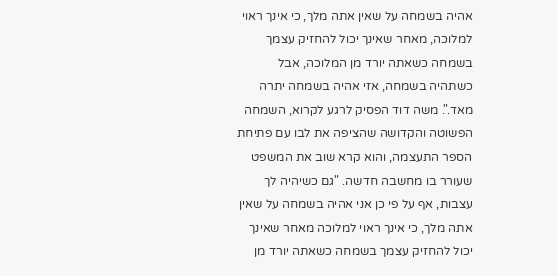אהיה בשמחה על שאין אתה מלך, כי אינך ראוי למלוכה, מאחר שאינך יכול להחזיק עצמך בשמחה כשאתה יורד מן המלוכה, אבל כשתהיה בשמחה, אזי אהיה בשמחה יתרה מאד.". משה דוד הפסיק לרגע לקרוא, השמחה הפשוטה והקדושה שהציפה את לבו עם פתיחת הספר התעצמה, והוא קרא שוב את המשפט שעורר בו מחשבה חדשה. "גם כשיהיה לך עצבות, אף על פי כן אני אהיה בשמחה על שאין אתה מלך, כי אינך ראוי למלוכה מאחר שאינך יכול להחזיק עצמך בשמחה כשאתה יורד מן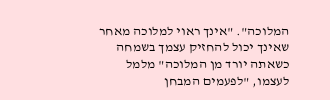המלוכה". "אינך ראוי למלוכה מאחר שאינך יכול להחזיק עצמך בשמחה כשאתה יורד מן המלוכה" מלמל לעצמו, "לפעמים המבחן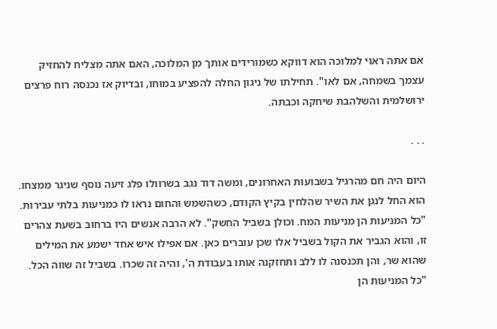אם אתה ראוי למלוכה הוא דווקא כשמורידים אותך מן המלוכה, האם אתה מצליח להחזיק עצמך בשמחה, אם לאו". תחילתו של ניגון החלה להפציע במוחו, ובדיוק אז נכנסה רוח פרצים ירושלמית והשלהבת שיחקה וכבתה.

. . .

היום היה חם מהרגיל בשבועות האחרונים, ומשה דוד נגב בשרוולו פלג זיעה נוסף שניגר ממצחו. הוא החל לנגן את השיר שהלחין בקיץ הקודם, כשהשמש והחום נראו לו כמניעות בלתי עבירות.
"כל המניעות הן מניעות המח. וכולן בשביל החשק". לא הרבה אנשים היו ברחוב בשעת צהרים זו, והוא הגביר את הקול בשביל אלו שכן עוברים כאן. אם אפילו איש אחד ישמע את המילים שהוא שר, והן תכנסנה לו ללב ותחזקנה אותו בעבודת ה', והיה זה שכרו. בשביל זה שווה הכל.
"כל המניעות הן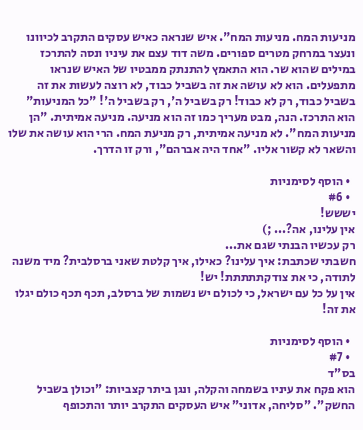מניעות המח. מניעות המח". איש שנראה כאיש עסקים התקרב לכיוונו ונעצר במרחק מטרים ספורים. משה דוד עצם את עיניו ונסה להתרכז במילים שהוא שר. הוא התאמץ להתנתק ממבטיו של האיש שנראו מתפעלים. הוא לא עושה את זה בשביל כבוד, לא רוצה לעשות את זה בשביל כבוד, רק לא כבוד! רק בשביל ה', רק בשביל ה'! "כל המניעות" הוא התרכז. הנה, מבט מעריך כמו זה הוא מניעה. מניעה אמיתית. "הן מניעות המח". לא מניעה אמיתית, רק מניעת המח. הרי הוא עושה את שלו והשאר לא קשור אליו. "אחד היה אברהם", ורק זו הדרך.

  • הוסף לסימניות
  • #6
יששש!
אין עלינו, אה?... ;)
רק עכשיו הבנתי שגם את...
חשבתי שכתבת: איך עלינו? כאילו, איך קלטת שאני ברסלבית? מיד משנה לתודה, כי את צודקתתתתת! יש!
אין על כל עם ישראל, כי לכולם יש נשמות של ברסלב, תכף תכף כולם יגלו את זה!

  • הוסף לסימניות
  • #7
בס"ד
הוא פקח את עיניו בשמחה והקלה, ונגן ביתר קצביות: "וכולן בשביל החשק". "סליחה, אדוני" איש העסקים התקרב יותר והתכופף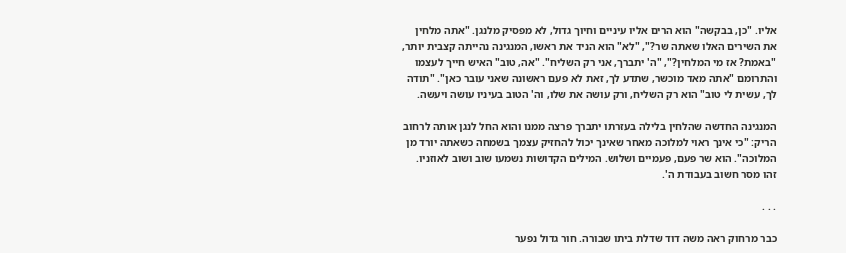אליו. "כן, בבקשה" הוא הרים אליו עיניים וחיוך גדול, לא מפסיק מלנגן. "אתה מלחין את השירים האלו שאתה שר?", "לא" הוא הניד את ראשו, המנגינה נהייתה קצבית יותר, "באמת? אז מי המלחין?", "ה' יתברך, אני רק השליח". "אה, טוב" האיש חייך לעצמו והתרומם "אתה מאד מוכשר, שתדע לך, זאת לא פעם ראשונה שאני עובר כאן". "תודה לך, עשית לי טוב" הוא רק השליח, ורק עושה את שלו, וה' הטוב בעיניו עושה ויעשה.

המנגינה החדשה שהלחין בלילה בעזרתו יתברך פרצה ממנו והוא החל לנגן אותה לרחוב הריק: "כי אינך ראוי למלוכה מאחר שאינך יכול להחזיק עצמך בשמחה כשאתה יורד מן המלוכה". הוא שר פעם, פעמיים ושלוש. המילים הקדושות נשמעו שוב ושוב לאוזניו. זהו מסר חשוב בעבודת ה'.

. . .

כבר מרחוק ראה משה דוד שדלת ביתו שבורה. חור גדול נפער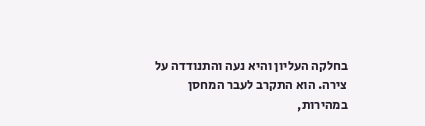בחלקה העליון והיא נעה והתנודדה על צירה. הוא התקרב לעבר המחסן במהירות,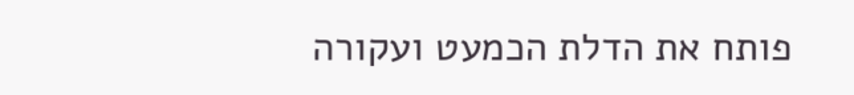פותח את הדלת הכמעט ועקורה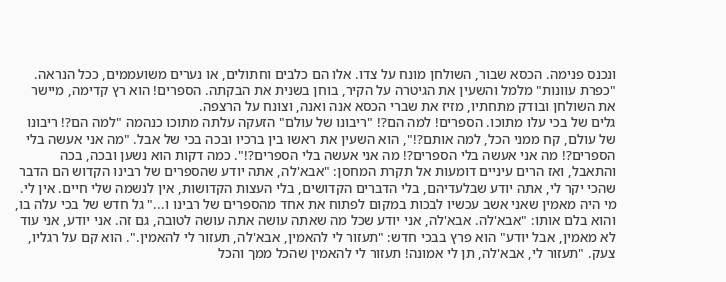ונכנס פנימה. הכסא שבור, השולחן מונח על צדו. אלו הם כלבים וחתולים, או נערים משועממים, ככל הנראה. "כפרת עוונות" מלמל והשעין את הגיטרה על הקיר, בוחן בשנית את הבקתה. הספרים! הוא רץ קדימה, מיישר את השולחן ובודק מתחתיו, מזיז את שברי הכסא אנה ואנה, וצונח על הרצפה.
גלים של בכי עלו מתוכו. הספרים! למה הם?! "ריבונו של עולם" הזעקה עלתה מתוכו כנהמה "למה הם?! ריבונו של עולם, קח ממני הכל, למה אותם?!", הוא השעין את ראשו בין ברכיו ובכה בכי של אבל. "מה אני אעשה בלי הספרים?! מה אני אעשה בלי הספרים?! מה אני אעשה בלי הספרים?!". כמה דקות הוא נשען ובכה, בכה והתאבל, ואז הרים עיניים דומעות אל תקרת המחסן: "אבא'לה, אתה יודע שהספרים של רבינו הקדוש הם הדבר שהכי יקר לי, אתה יודע שבלעדיהם, בלי הדברים הקדושים, בלי העצות הקדושות, אין לנשמה שלי חיים. אין לי. מי היה מאמין שאני אשב עכשיו לבכות במקום לפתוח את אחד מהספרים של רבינו ו..." גל חדש של בכי עלה בו, והוא בלם אותו: "אבא'לה. אבא'לה, אני יודע שכל מה שאתה עושה אתה עושה לטובה, גם זה. אני יודע, אני עוד לא מאמין, אבל יודע" הוא פרץ בבכי חדש: "תעזור לי להאמין, אבא'לה, תעזור לי להאמין.". הוא קם על רגליו, צעק. "תעזור לי, אבא'לה, תן לי אמונה! תעזור לי להאמין שהכל ממך והכל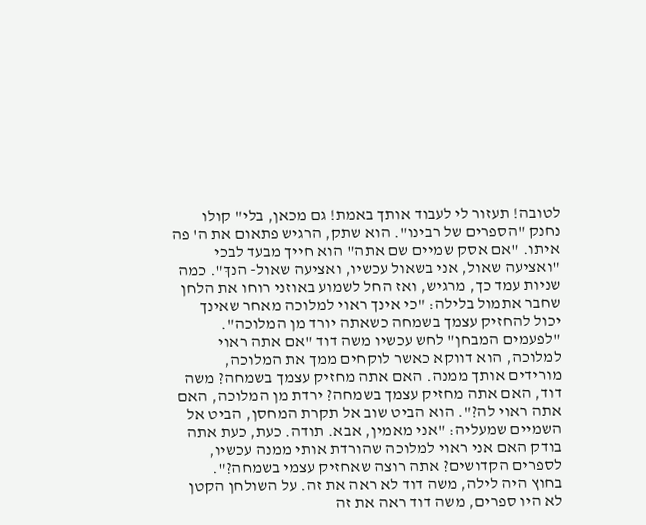לטובה! תעזור לי לעבוד אותך באמת! גם מכאן, בלי" קולו נחנק "הספרים של רבינו". הוא שתק, הרגיש פתאום את ה' פה איתו. "אם אסק שמיים שם אתה" הוא חייך מבעד לבכי "ואציעה שאול, אני בשאול עכשיו, ואציעה שאול- הנךּ". כמה שניות עמד כך, מרגיש, ואז החל לשמוע באוזני רוחו את הלחן שחבר אתמול בלילה: "כי אינך ראוי למלוכה מאחר שאינך יכול להחזיק עצמך בשמחה כשאתה יורד מן המלוכה".
"לפעמים המבחן" לחש עכשיו משה דוד "אם אתה ראוי למלוכה, הוא דווקא כאשר לוקחים ממך את המלוכה, מורידים אותך ממנה. האם אתה מחזיק עצמך בשמחה? משה דוד, האם אתה מחזיק עצמך בשמחה? ירדת מן המלוכה, האם אתה ראוי לה?". הוא הביט שוב אל תקרת המחסן, הביט אל השמיים שמעליה: "אני מאמין, אבא. תודה. כעת, כעת אתה בודק האם אני ראוי למלוכה שהורדת אותי ממנה עכשיו, לספרים הקדושים? אתה רוצה שאחזיק עצמי בשמחה?".
בחוץ היה לילה, משה דוד לא ראה את זה. על השולחן הקטן לא היו ספרים, משה דוד ראה את זה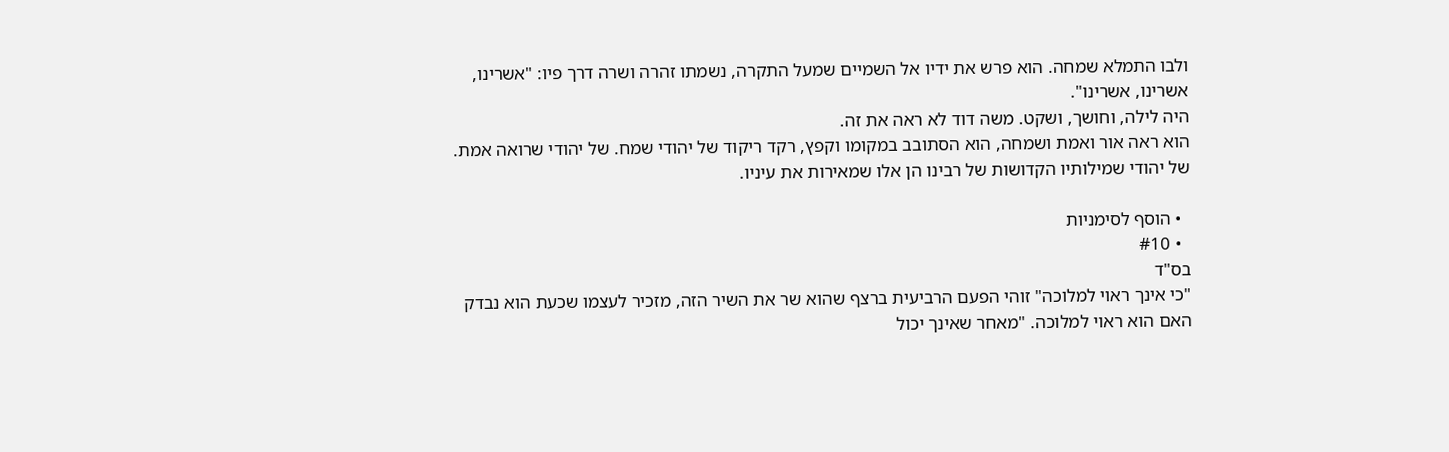ולבו התמלא שמחה. הוא פרש את ידיו אל השמיים שמעל התקרה, נשמתו זהרה ושרה דרך פיו: "אשרינו, אשרינו, אשרינו".
היה לילה, וחושך, ושקט. משה דוד לא ראה את זה.
הוא ראה אור ואמת ושמחה, הוא הסתובב במקומו וקפץ, רקד ריקוד של יהודי שמח. של יהודי שרואה אמת. של יהודי שמילותיו הקדושות של רבינו הן אלו שמאירות את עיניו.

  • הוסף לסימניות
  • #10
בס"ד
"כי אינך ראוי למלוכה" זוהי הפעם הרביעית ברצף שהוא שר את השיר הזה, מזכיר לעצמו שכעת הוא נבדק האם הוא ראוי למלוכה. "מאחר שאינך יכול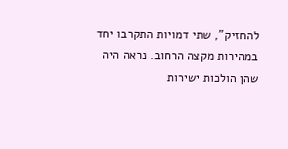להחזיק", שתי דמויות התקרבו יחד במהירות מקצה הרחוב. נראה היה שהן הולכות ישירות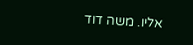אליו. משה דוד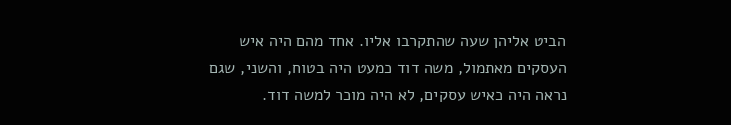הביט אליהן שעה שהתקרבו אליו. אחד מהם היה איש העסקים מאתמול, משה דוד כמעט היה בטוח, והשני, שגם נראה היה כאיש עסקים, לא היה מוכר למשה דוד.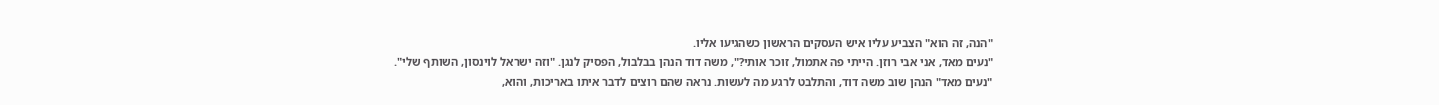"הנה, זה הוא" הצביע עליו איש העסקים הראשון כשהגיעו אליו.
"נעים מאד, אני אבי רוזן. הייתי פה אתמול, זוכר אותי?", משה דוד הנהן בבלבול, הפסיק לנגן. "וזה ישראל לוינסון, השותף שלי".
"נעים מאד" הנהן שוב משה דוד, והתלבט לרגע מה לעשות. נראה שהם רוצים לדבר איתו באריכות, והוא,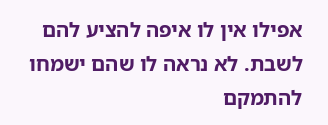אפילו אין לו איפה להציע להם לשבת. לא נראה לו שהם ישמחו להתמקם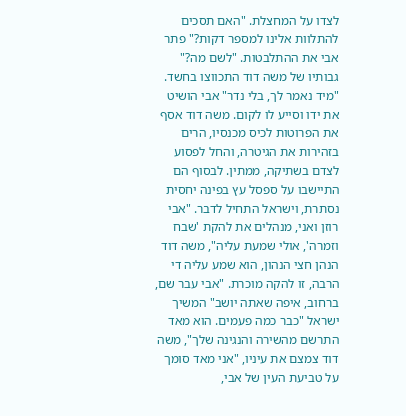לצדו על המחצלת. "האם תסכים להתלוות אלינו למספר דקות?" פתר אבי את ההתלבטות. "לשם מה?" גבותיו של משה דוד התכווצו בחשד. "מיד נאמר לך, בלי נדר" אבי הושיט את ידו וסייע לו לקום. משה דוד אסף את הפרוטות לכיס מכנסיו, הרים בזהירות את הגיטרה, והחל לפסוע לצדם בשתיקה, ממתין. לבסוף הם התיישבו על ספסל עץ בפינה יחסית נסתרת, וישראל התחיל לדבר. "אבי רוזן ואני, מנהלים את להקת 'שבח וזמרה', אולי שמעת עליה", משה דוד הנהן חצי הנהון, הוא שמע עליה די הרבה, זו להקה מוכרת. "אבי עבר שם, ברחוב, איפה שאתה יושב" המשיך ישראל "כבר כמה פעמים. הוא מאד התרשם מהשירה והנגינה שלך", משה דוד צמצם את עיניו, "אני מאד סומך על טביעת העין של אבי,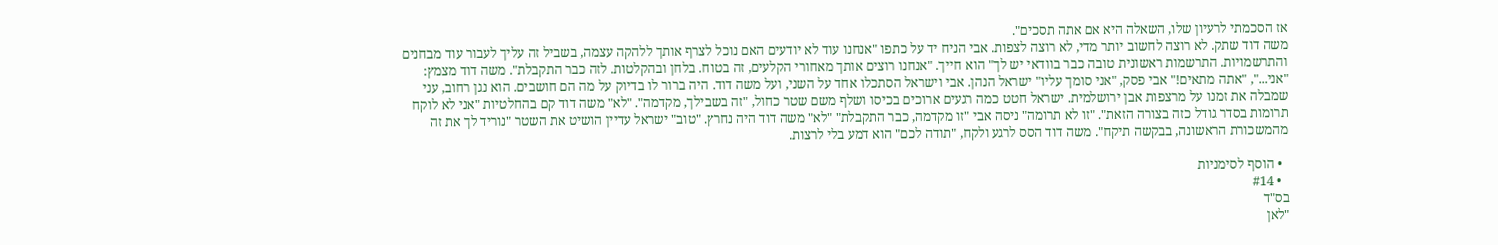אז הסכמתי לרעיון שלו, השאלה היא אם אתה תסכים".
משה דוד שתק. לא רוצה לחשוב יותר מדי, לא רוצה לצפות. אבי הניח יד על כתפו "אנחנו עוד לא יודעים האם נוכל לצרף אותך ללהקה עצמה, בשביל זה עליך לעבור עוד מבחנים והתרשמויות. התרשמות ראשונית טובה כבר בוודאי יש לך" הוא חייך. "אנחנו רוצים אותך מאחורי הקלעים, זה בטוח. בלחן ובהקלטות. לזה כבר התקבלת". משה דוד מצמץ: "אני...", "אתה מתאים!" אבי פסק, "אני סומך עליו" ישראל הנהן. אבי וישראל הסתכלו אחד על השני, ועל משה דוד. היה ברור לו בדיוק על מה הם חושבים. הוא נגן רחוב, עני שמבלה את זמנו על מרצפות אבן ירושלמית. ישראל חטט כמה רגעים ארוכים בכיסו ושלף משם שטר כחול, "זה בשבילך, מקדמה". "לא" משה דוד קם בהחלטיות "אני לא לוקח תרומות בסדר גודל כזה בצורה הזאת". "זו לא תרומה" ניסה אבי "זו מקדמה, כבר התקבלת" "לא" משה דוד היה נחרץ. "טוב" ישראל עדיין הושיט את השטר "נוריד לך את זה מהמשכורת הראשונה, בבקשה תיקח". משה דוד הסס לרגע ולקח, "תודה לכם" הוא דמע בלי לרצות.

  • הוסף לסימניות
  • #14
בס"ד
"לאן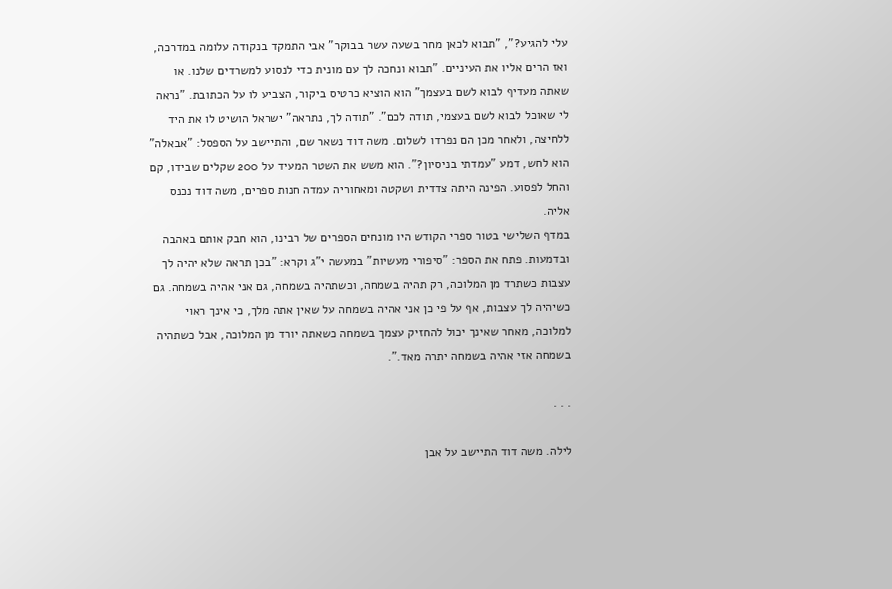עלי להגיע?", "תבוא לכאן מחר בשעה עשר בבוקר" אבי התמקד בנקודה עלומה במדרכה, ואז הרים אליו את העיניים. "תבוא ונחכה לך עם מונית כדי לנסוע למשרדים שלנו. או שאתה מעדיף לבוא לשם בעצמך" הוא הוציא כרטיס ביקור, הצביע לו על הכתובת. "נראה לי שאוכל לבוא לשם בעצמי, תודה לכם". "תודה לך, נתראה" ישראל הושיט לו את היד ללחיצה, ולאחר מכן הם נפרדו לשלום. משה דוד נשאר שם, והתיישב על הספסל: "אבאלה" הוא לחש, דמע "עמדתי בניסיון?". הוא משש את השטר המעיד על 200 שקלים שבידו, קם והחל לפסוע. הפינה היתה צדדית ושקטה ומאחוריה עמדה חנות ספרים, משה דוד נכנס אליה.
במדף השלישי בטור ספרי הקודש היו מונחים הספרים של רבינו, הוא חבק אותם באהבה ובדמעות. פתח את הספר: "סיפורי מעשיות" במעשה י"ג וקרא: "בכן תראה שלא יהיה לך עצבות כשתרד מן המלוכה, רק תהיה בשמחה, וכשתהיה בשמחה, גם אני אהיה בשמחה. גם כשיהיה לך עצבות, אף על פי כן אני אהיה בשמחה על שאין אתה מלך, כי אינך ראוי למלוכה, מאחר שאינך יכול להחזיק עצמך בשמחה כשאתה יורד מן המלוכה, אבל כשתהיה בשמחה אזי אהיה בשמחה יתרה מאד.".

. . .

לילה. משה דוד התיישב על אבן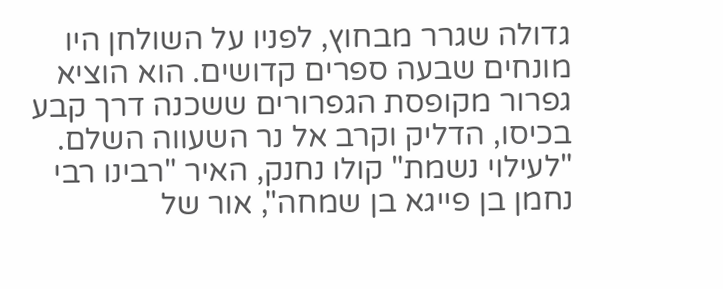גדולה שגרר מבחוץ, לפניו על השולחן היו מונחים שבעה ספרים קדושים. הוא הוציא גפרור מקופסת הגפרורים ששכנה דרך קבע בכיסו, הדליק וקרב אל נר השעווה השלם. "לעילוי נשמת" קולו נחנק, האיר "רבינו רבי נחמן בן פייגא בן שמחה", אור של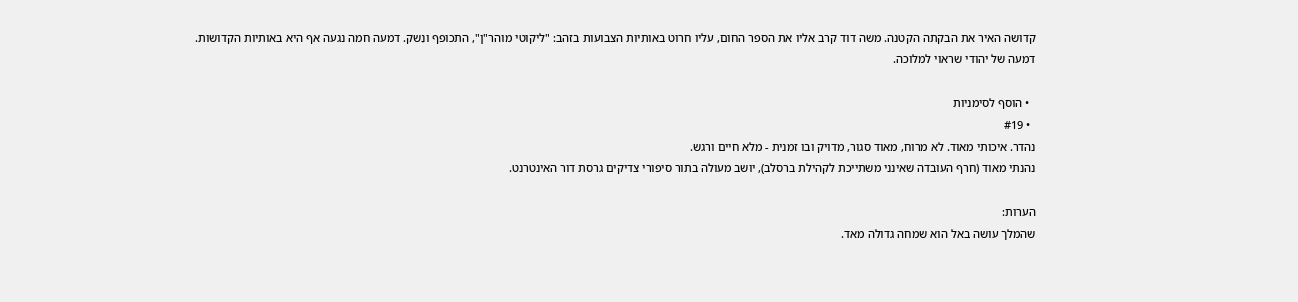קדושה האיר את הבקתה הקטנה. משה דוד קרב אליו את הספר החום, עליו חרוט באותיות הצבועות בזהב: "ליקוטי מוהר"ן", התכופף ונִשק. דמעה חמה נגעה אף היא באותיות הקדושות.
דמעה של יהודי שראוי למלוכה.

  • הוסף לסימניות
  • #19
נהדר. איכותי מאוד. לא מרוח, מאוד סגור, מדויק ובו זמנית - מלא חיים ורגש.
נהנתי מאוד (חרף העובדה שאינני משתייכת לקהילת ברסלב), יושב מעולה בתור סיפורי צדיקים גרסת דור האינטרנט.

הערות:
שהמלך עושה באל הוא שמחה גדולה מאד.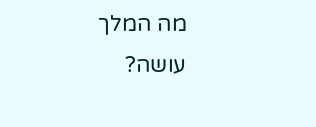מה המלך עושה?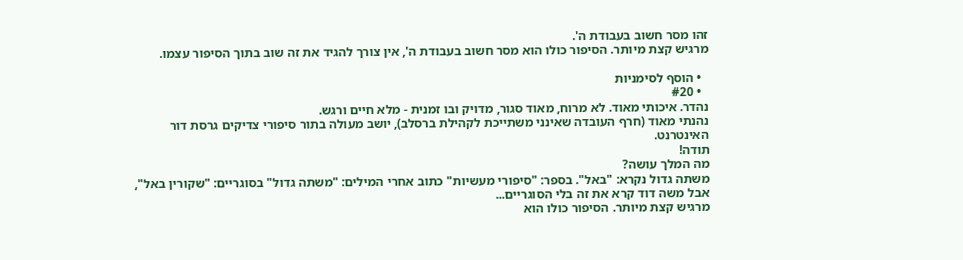זהו מסר חשוב בעבודת ה'.
מרגיש קצת מיותר. הסיפור כולו הוא מסר חשוב בעבודת ה', אין צורך להגיד את זה שוב בתוך הסיפור עצמו.

  • הוסף לסימניות
  • #20
נהדר. איכותי מאוד. לא מרוח, מאוד סגור, מדויק ובו זמנית - מלא חיים ורגש.
נהנתי מאוד (חרף העובדה שאינני משתייכת לקהילת ברסלב), יושב מעולה בתור סיפורי צדיקים גרסת דור האינטרנט.
תודה!
מה המלך עושה?
משתה גדול נקרא: "באל". בספר: "סיפורי מעשיות" כתוב אחרי המילים: "משתה גדול" בסוגריים: "שקורין באל", אבל משה דוד קרא את זה בלי הסוגריים...
מרגיש קצת מיותר. הסיפור כולו הוא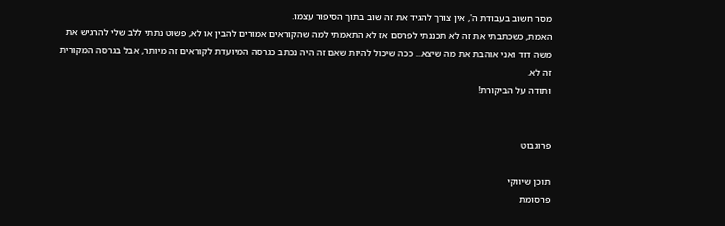מסר חשוב בעבודת ה', אין צורך להגיד את זה שוב בתוך הסיפור עצמו.
האמת, כשכתבתי את זה לא תכננתי לפרסם אז לא התאמתי למה שהקוראים אמורים להבין או לא, פשוט נתתי ללב שלי להרגיש את משה דוד ואני אוהבת את מה שיצא... ככה שיכול להיות שאם זה היה נכתב כגרסה המיועדת לקוראים זה מיותר, אבל בגרסה המקורית זה לא.
ותודה על הביקורת!


פרוגבוט

תוכן שיווקי
פרסומת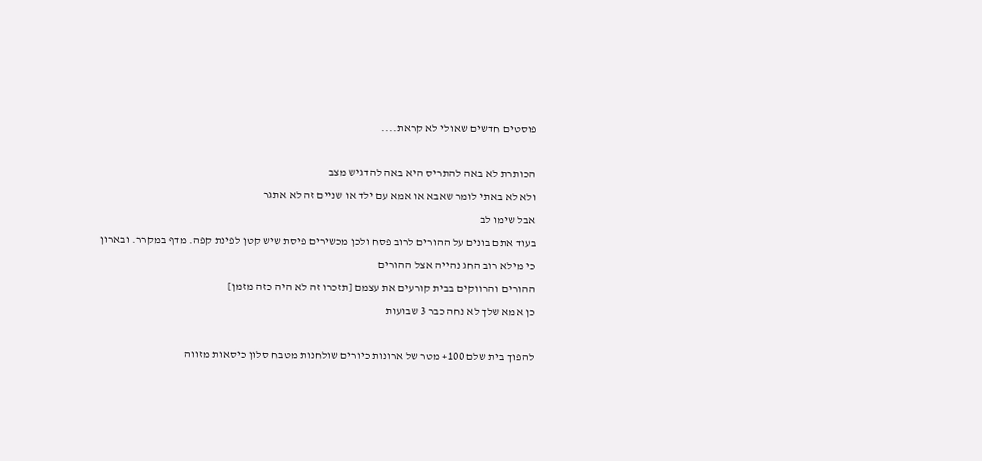פוסטים חדשים שאולי לא קראת....

הכותרת לא באה להתריס היא באה להדגיש מצב
ולא לא באתי לומר שאבא או אמא עם ילד או שניים זה לא אתגר
אבל שימו לב
בעוד אתם בונים על ההורים לרוב פסח ולכן מכשירים פיסת שיש קטן לפינת קפה. מדף במקרר. ובארון
כי מילא רוב החג נהייה אצל ההורים
ההורים והרווקים בבית קורעים את עצמם [תזכרו זה לא היה כזה מזמן]
כן אמא שלך לא נחה כבר 3 שבועות

להפוך בית שלם 100+ מטר של ארונות כיורים שולחנות מטבח סלון כיסאות מזווה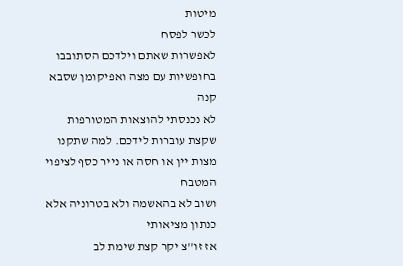מיטות
לכשר לפסח
לאפשרות שאתם וילדכם הסתובבו בחופשיות עם מצה ואפיקומן שסבא קנה
לא נכנסתי להוצאות המטורפות שקצת עוברות לידכם. למה שתקנו מצות יין או חסה או נייר כסף לציפוי המטבח
ושוב לא בהאשמה ולא בטרוניה אלא כנתון מציאותי
אז זו''צ יקר קצת שימת לב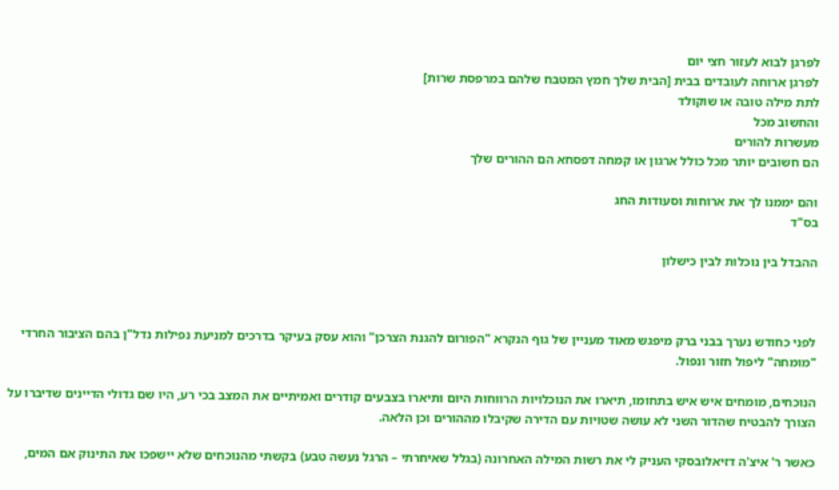לפרגן לבוא לעזור חצי יום
לפרגן ארוחה לעובדים בבית [הבית שלך חמץ המטבח שלהם במרפסת שרות]
לתת מילה טובה או שוקולד
והחשוב מכל
מעשרות להורים
הם חשובים יותר מכל כולל ארגון או קמחה דפסחא הם ההורים שלך

והם יממנו לך את ארוחות וסעודות החג
בס"ד

ההבדל בין נוכלות לבין כישלון



לפני כחודש נערך בבני ברק מיפגש מאוד מעניין של גוף הנקרא "הפורום להגנת הצרכן" והוא עסק בעיקר בדרכים למניעת נפילות נדל"ן בהם הציבור החרדי "מומחה" ליפול חזור ונפול.

הנוכחים, מומחים איש איש בתחומו, תיארו את הנוכלויות הרווחות היום ותיארו בצבעים קודרים ואמיתיים את המצב בכי רע, היו שם גדולי הדיינים שדיברו על הצורך להבטיח שהדור השני לא עושה שטויות עם הדירה שקיבלו מההורים וכן הלאה.

כאשר ר' איצ'ה דזיאלובסקי העניק לי את רשות המילה האחרונה (בגלל שאיחרתי – הרגל נעשה טבע) בקשתי מהנוכחים שלא יישפכו את התינוק אם המים,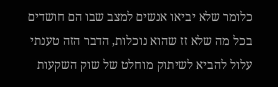כלומר שלא יביאו אנשים למצב שבו הם חושדים בכל מה שלא זז שהוא נוכלות, הדבר הזה טענתי עלול להביא לשיתוק מוחלט של שוק השקעות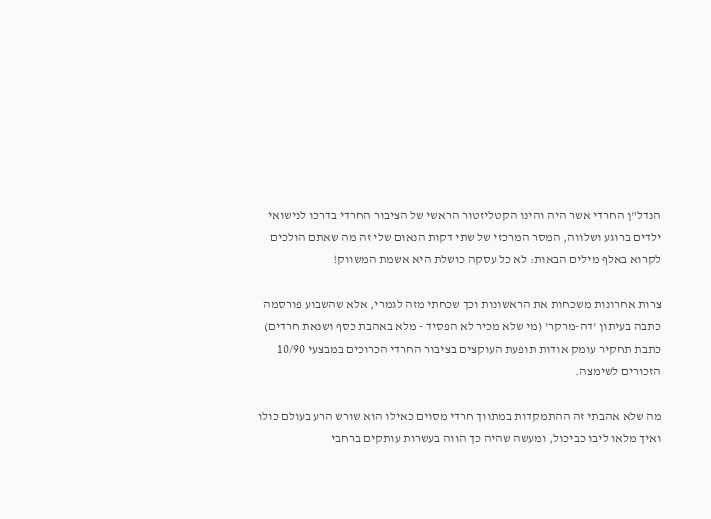הנדל"ן החרדי אשר היה והינו הקטליזטור הראשי של הציבור החרדי בדרכו לנישואי ילדים ברוגע ושלווה, המסר המרכזי של שתי דקות הנאום שלי זה מה שאתם הולכים לקרוא באלף מילים הבאות: לא כל עסקה כושלת היא אשמת המשווק!

צרות אחרונות משכחות את הראשונות וכך שכחתי מזה לגמרי, אלא שהשבוע פורסמה כתבה בעיתון 'דה-מרקר' (מי שלא מכיר לא הפסיד - מלא באהבת כסף ושנאת חרדים) כתבת תחקיר עומק אודות תופעת העוקצים בציבור החרדי הכרוכים במבצעי 10/90 הזכורים לשימצה.

מה שלא אהבתי זה ההתמקדות במתווך חרדי מסוים כאילו הוא שורש הרע בעולם כולו ואיך מלאו ליבו כביכול, ומעשה שהיה כך הווה בעשרות עותקים ברחבי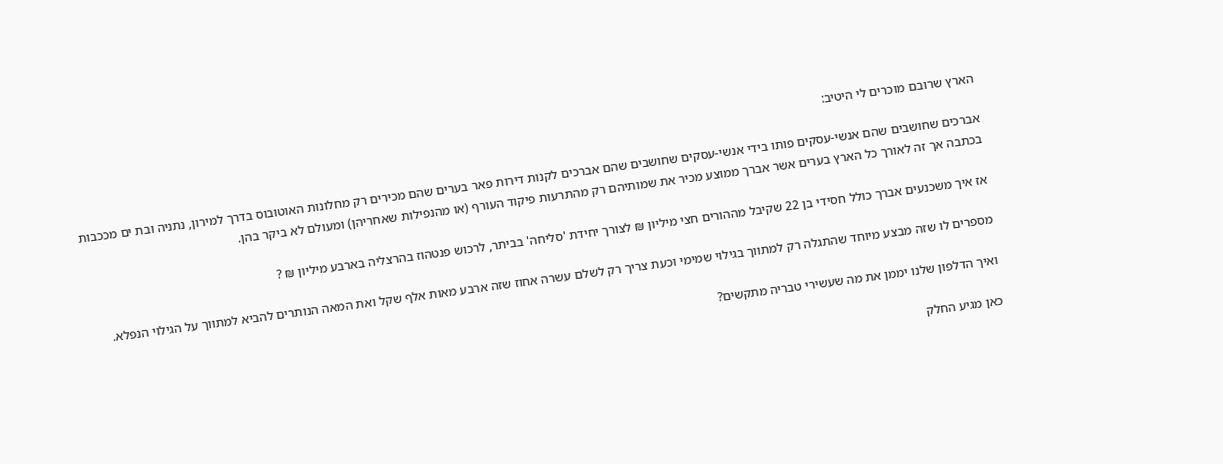הארץ שרובם מוכרים לי היטיב:

אברכים שחושבים שהם אנשי-עסקים פותו בידי אנשי-עסקים שחושבים שהם אברכים לקנות דירות פאר בערים שהם מכירים רק מחלונות האוטובוס בדרך למירון, נתניה ובת ים מככבות בכתבה אך זה לאורך כל הארץ בערים אשר אברך ממוצע מכיר את שמותיהם רק מהתרעות פיקוד העורף (או מהנפילות שאחריהן) ומעולם לא ביקר בהן.

אז איך משכנעים אברך כולל חסידי בן 22 שקיבל מההורים חצי מיליון ₪ לצורך יחידת 'סליחה' בביתר, לרכוש פנטהוז בהרצליה בארבע מיליון ₪ ?

מספרים לו שזה מבצע מיוחד שהתגלה רק למתווך בגילוי שמימי וכעת צריך רק לשלם עשרה אחוז שזה ארבע מאות אלף שקל ואת המאה הנותרים להביא למתווך על הגילוי הנפלא.

ואיך הדלפון שלנו יממן את מה שעשירי טבריה מתקשים?

כאן מגיע החלק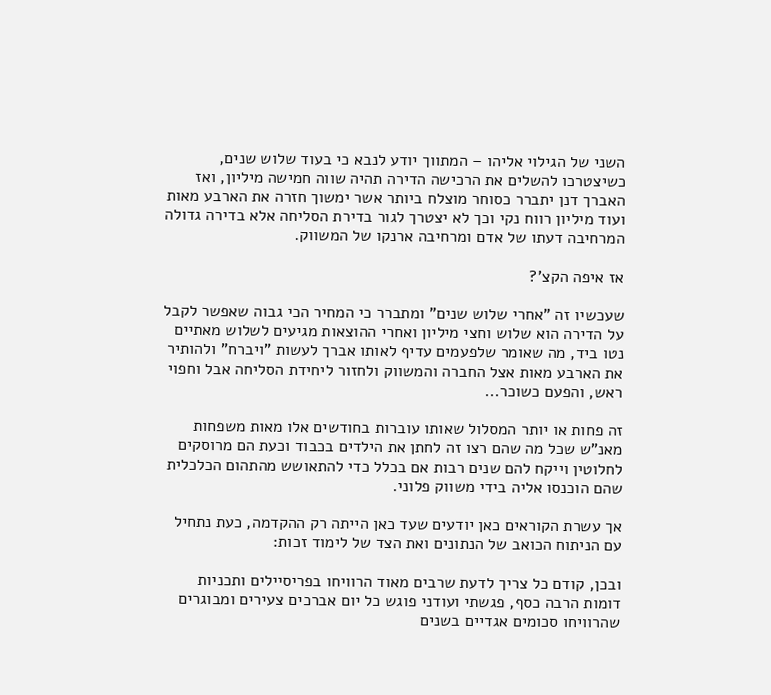השני של הגילוי אליהו – המתווך יודע לנבא כי בעוד שלוש שנים, כשיצטרכו להשלים את הרכישה הדירה תהיה שווה חמישה מיליון, ואז האברך דנן יתברר כסוחר מוצלח ביותר אשר ימשוך חזרה את הארבע מאות ועוד מיליון רווח נקי וכך לא יצטרך לגור בדירת הסליחה אלא בדירה גדולה המרחיבה דעתו של אדם ומרחיבה ארנקו של המשווק.

אז איפה הקצ'?

שעכשיו זה "אחרי שלוש שנים" ומתברר כי המחיר הכי גבוה שאפשר לקבל על הדירה הוא שלוש וחצי מיליון ואחרי ההוצאות מגיעים לשלוש מאתיים נטו ביד, מה שאומר שלפעמים עדיף לאותו אברך לעשות "ויברח" ולהותיר את הארבע מאות אצל החברה והמשווק ולחזור ליחידת הסליחה אבל וחפוי ראש, והפעם כשוכר...

זה פחות או יותר המסלול שאותו עוברות בחודשים אלו מאות משפחות מאנ"ש שכל מה שהם רצו זה לחתן את הילדים בכבוד וכעת הם מרוסקים לחלוטין וייקח להם שנים רבות אם בכלל כדי להתאושש מהתהום הכלכלית שהם הוכנסו אליה בידי משווק פלוני.

אך עשרת הקוראים כאן יודעים שעד כאן הייתה רק ההקדמה, כעת נתחיל עם הניתוח הכואב של הנתונים ואת הצד של לימוד זכות:

ובכן, קודם כל צריך לדעת שרבים מאוד הרוויחו בפריסיילים ותכניות דומות הרבה כסף, פגשתי ועודני פוגש כל יום אברכים צעירים ומבוגרים שהרוויחו סכומים אגדיים בשנים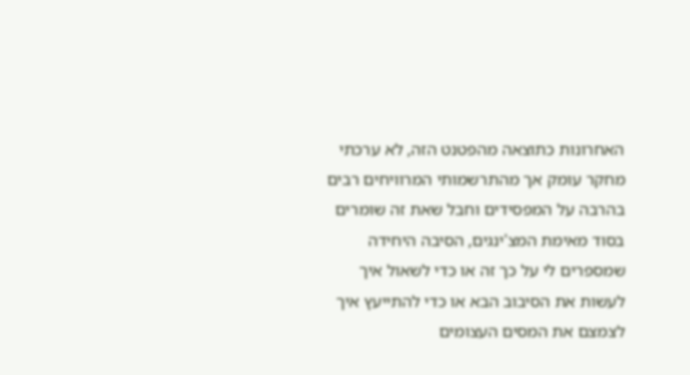האחרונות כתוצאה מהפטנט הזה, לא ערכתי מחקר עומק אך מהתרשמותי המרוויחים רבים בהרבה על המפסידים וחבל שאת זה שומרים בסוד מאימת המצ'ינגים, הסיבה היחידה שמספרים לי על כך זה או כדי לשאול איך לעשות את הסיבוב הבא או כדי להתייעץ איך לצמצם את המסים העצומים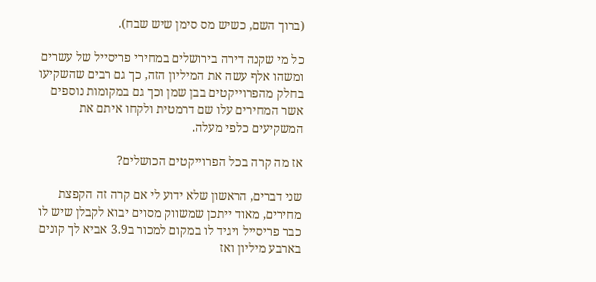(ברוך השם, כשיש מס סימן שיש שבח).

כל מי שקנה דירה בירושלים במחירי פריסייל של עשרים ומשהו אלף עשה את המיליון הזה, כך גם רבים שהשקיעו בחלק מהפרוייקטים בבן שמן וכך גם במקומות נוספים אשר המחירים עלו שם דרמטית ולקחו איתם את המשקיעים כלפי מעלה.

אז מה קרה בכל הפרוייקטים הכושלים?

שני דברים, הראשון שלא ידוע לי אם קרה זה הקפצת מחירים, מאוד ייתכן שמשווק מסוים יבוא לקבלן שיש לו כבר פריסייל ויגיד לו במקום למכור ב3.9 אביא לך קונים בארבע מיליון ואז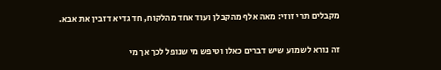מקבלים תרי זוזי: מאה אלף מהקבלן ועוד אחד מהלקוח, חד גדיא דזבין את אבא.

זה נורא לשמוע שיש דברים כאלו וטיפש מי שנופל לכך אך מי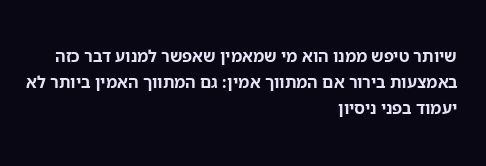שיותר טיפש ממנו הוא מי שמאמין שאפשר למנוע דבר כזה באמצעות בירור אם המתווך אמין: גם המתווך האמין ביותר לא יעמוד בפני ניסיון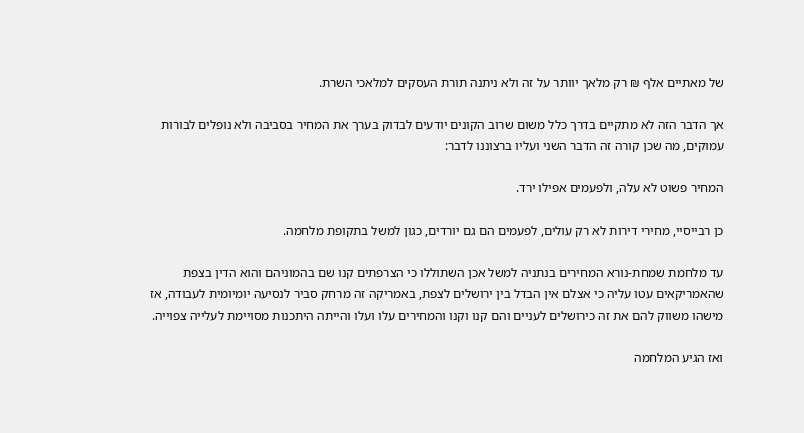של מאתיים אלף ₪ רק מלאך יוותר על זה ולא ניתנה תורת העסקים למלאכי השרת.

אך הדבר הזה לא מתקיים בדרך כלל משום שרוב הקונים יודעים לבדוק בערך את המחיר בסביבה ולא נופלים לבורות עמוקים, מה שכן קורה זה הדבר השני ועליו ברצוננו לדבר:

המחיר פשוט לא עלה, ולפעמים אפילו ירד.

כן רבייסיי, מחירי דירות לא רק עולים, לפעמים הם גם יורדים, כגון למשל בתקופת מלחמה.

עד מלחמת שמחת-נורא המחירים בנתניה למשל אכן השתוללו כי הצרפתים קנו שם בהמוניהם והוא הדין בצפת שהאמריקאים עטו עליה כי אצלם אין הבדל בין ירושלים לצפת, באמריקה זה מרחק סביר לנסיעה יומיומית לעבודה, אז מישהו משווק להם את זה כירושלים לעניים והם קנו וקנו והמחירים עלו ועלו והייתה היתכנות מסויימת לעלייה צפוייה.

ואז הגיע המלחמה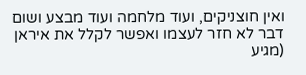ואין חוצניקים, ועוד מלחמה ועוד מבצע ושום דבר לא חזר לעצמו ואפשר לקלל את איראן (מגיע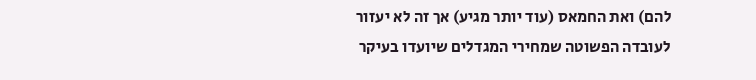להם) ואת החמאס (עוד יותר מגיע) אך זה לא יעזור לעובדה הפשוטה שמחירי המגדלים שיועדו בעיקר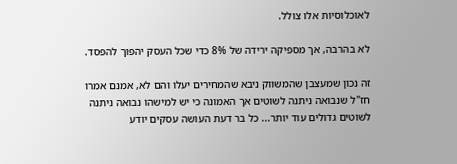לאוכלוסיות אלו צולל.

לא בהרבה, אך מספיקה ירידה של 8% כדי שכל העסק יהפוך להפסד.

זה נכון שמעצבן שהמשווק ניבא שהמחירים יעלו והם לא, אמנם אמרו חז"ל שנבואה ניתנה לשוטים אך האמונה כי יש למישהו נבואה ניתנה לשוטים גדולים עוד יותר... כל בר דעת העושה עסקים יודע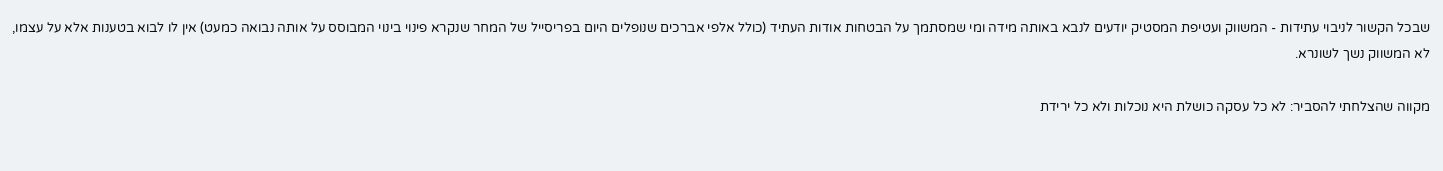שבכל הקשור לניבוי עתידות - המשווק ועטיפת המסטיק יודעים לנבא באותה מידה ומי שמסתמך על הבטחות אודות העתיד (כולל אלפי אברכים שנופלים היום בפריסייל של המחר שנקרא פינוי בינוי המבוסס על אותה נבואה כמעט) אין לו לבוא בטענות אלא על עצמו, לא המשווק נשך לשונרא.

מקווה שהצלחתי להסביר: לא כל עסקה כושלת היא נוכלות ולא כל ירידת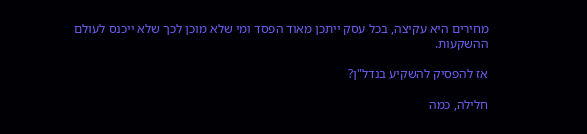מחירים היא עקיצה, בכל עסק ייתכן מאוד הפסד ומי שלא מוכן לכך שלא ייכנס לעולם ההשקעות.

אז להפסיק להשקיע בנדל"ן?

חלילה, כמה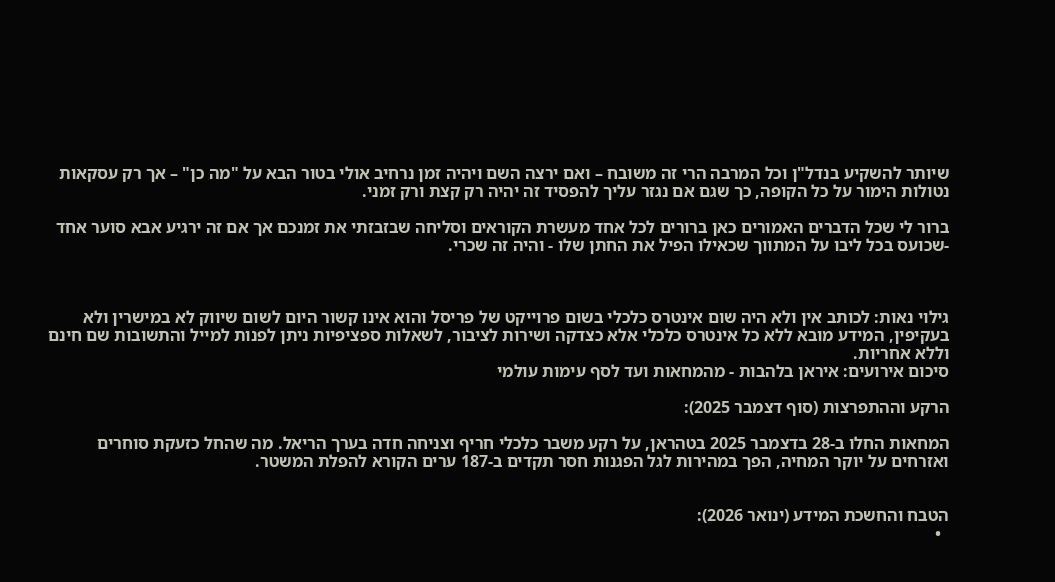שיותר להשקיע בנדל"ן וכל המרבה הרי זה משובח – ואם ירצה השם ויהיה זמן נרחיב אולי בטור הבא על "מה כן" – אך רק עסקאות נטולות הימור על כל הקופה, כך שגם אם נגזר עליך להפסיד זה יהיה רק קצת ורק זמני.

ברור לי שכל הדברים האמורים כאן ברורים לכל אחד מעשרת הקוראים וסליחה שבזבזתי את זמנכם אך אם זה ירגיע אבא סוער אחד -שכועס בכל ליבו על המתווך שכאילו הפיל את החתן שלו - והיה זה שכרי.



גילוי נאות: לכותב אין ולא היה שום אינטרס כלכלי בשום פרוייקט של פריסל והוא אינו קשור היום לשום שיווק לא במישרין ולא בעקיפין, המידע מובא ללא כל אינטרס כלכלי אלא כצדקה ושירות לציבור, לשאלות ספציפיות ניתן לפנות למייל והתשובות שם חינם וללא אחריות.
סיכום אירועים: איראן בלהבות - מהמחאות ועד לסף עימות עולמי

הרקע וההתפרצות (סוף דצמבר 2025):

המחאות החלו ב-28 בדצמבר 2025 בטהראן, על רקע משבר כלכלי חריף וצניחה חדה בערך הריאל. מה שהחל כזעקת סוחרים ואזרחים על יוקר המחיה, הפך במהירות לגל הפגנות חסר תקדים ב-187 ערים הקורא להפלת המשטר.


הטבח והחשכת המידע (ינואר 2026):
  •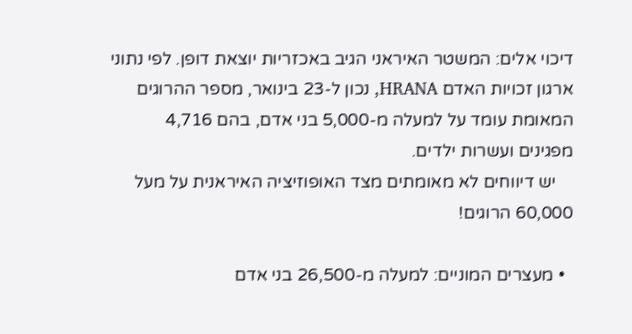דיכוי אלים: המשטר האיראני הגיב באכזריות יוצאת דופן. לפי נתוני ארגון זכויות האדם HRANA, נכון ל-23 בינואר, מספר ההרוגים המאומת עומד על למעלה מ-5,000 בני אדם, בהם 4,716 מפגינים ועשרות ילדים.
    יש דיווחים לא מאומתים מצד האופוזיציה האיראנית על מעל 60,000 הרוגים!

  • מעצרים המוניים: למעלה מ-26,500 בני אדם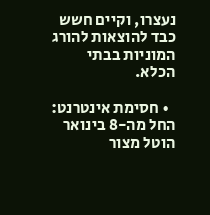נעצרו, וקיים חשש כבד להוצאות להורג המוניות בבתי הכלא.

  • חסימת אינטרנט: החל מה-8 בינואר הוטל מצור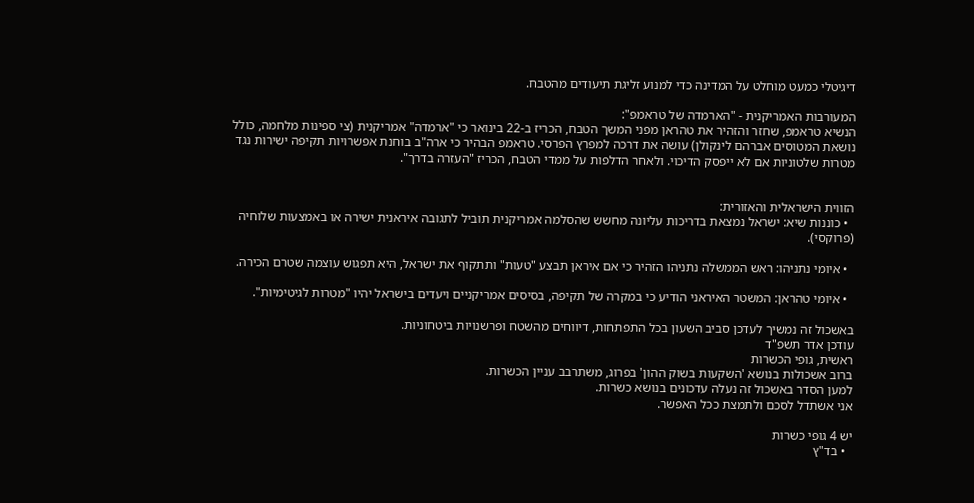דיגיטלי כמעט מוחלט על המדינה כדי למנוע זליגת תיעודים מהטבח.

המעורבות האמריקנית - "הארמדה של טראמפ":
הנשיא טראמפ, שחזר והזהיר את טהראן מפני המשך הטבח, הכריז ב-22 בינואר כי "ארמדה" אמריקנית (צי ספינות מלחמה, כולל נושאת המטוסים אברהם לינקולן) עושה את דרכה למפרץ הפרסי. טראמפ הבהיר כי ארה"ב בוחנת אפשרויות תקיפה ישירות נגד מטרות שלטוניות אם לא ייפסק הדיכוי. ולאחר הדלפות על ממדי הטבח, הכריז "העזרה בדרך".


הזווית הישראלית והאזורית:
  • כוננות שיא: ישראל נמצאת בדריכות עליונה מחשש שהסלמה אמריקנית תוביל לתגובה איראנית ישירה או באמצעות שלוחיה (פרוקסי).

  • איומי נתניהו: ראש הממשלה נתניהו הזהיר כי אם איראן תבצע "טעות" ותתקוף את ישראל, היא תפגוש עוצמה שטרם הכירה.

  • איומי טהראן: המשטר האיראני הודיע כי במקרה של תקיפה, בסיסים אמריקניים ויעדים בישראל יהיו "מטרות לגיטימיות".

באשכול זה נמשיך לעדכן סביב השעון בכל התפתחות, דיווחים מהשטח ופרשנויות ביטחוניות.
עודכן אדר תשפ"ד
ראשית, גופי הכשרות
ברוב אשכולות בנושא 'השקעות בשוק ההון' בפרוג, משתרבב עניין הכשרות.
למען הסדר באשכול זה נעלה עדכונים בנושא כשרות.
אני אשתדל לסכם ולתמצת ככל האפשר.

יש 4 גופי כשרות
  • בד"ץ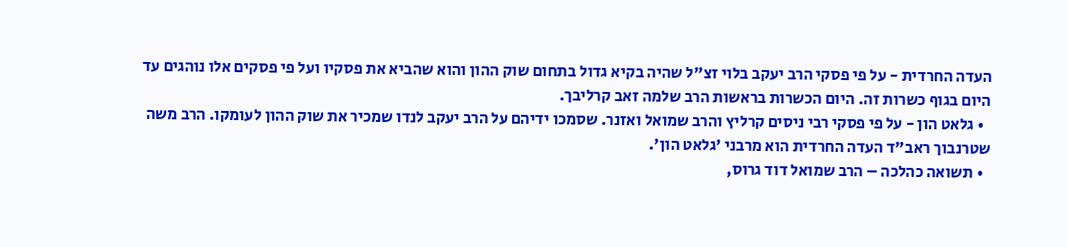העדה החרדית - על פי פסקי הרב יעקב בלוי זצ"ל שהיה בקיא גדול בתחום שוק ההון והוא שהביא את פסקיו ועל פי פסקים אלו נוהגים עד היום בגוף כשרות זה. היום הכשרות בראשות הרב שלמה זאב קרליבך.
  • גלאט הון - על פי פסקי רבי ניסים קרליץ והרב שמואל ואזנר. שסמכו ידיהם על הרב יעקב לנדו שמכיר את שוק ההון לעומקו. הרב משה שטרנבוך ראב"ד העדה החרדית הוא מרבני 'גלאט הון'.
  • תשואה כהלכה – הרב שמואל דוד גרוס,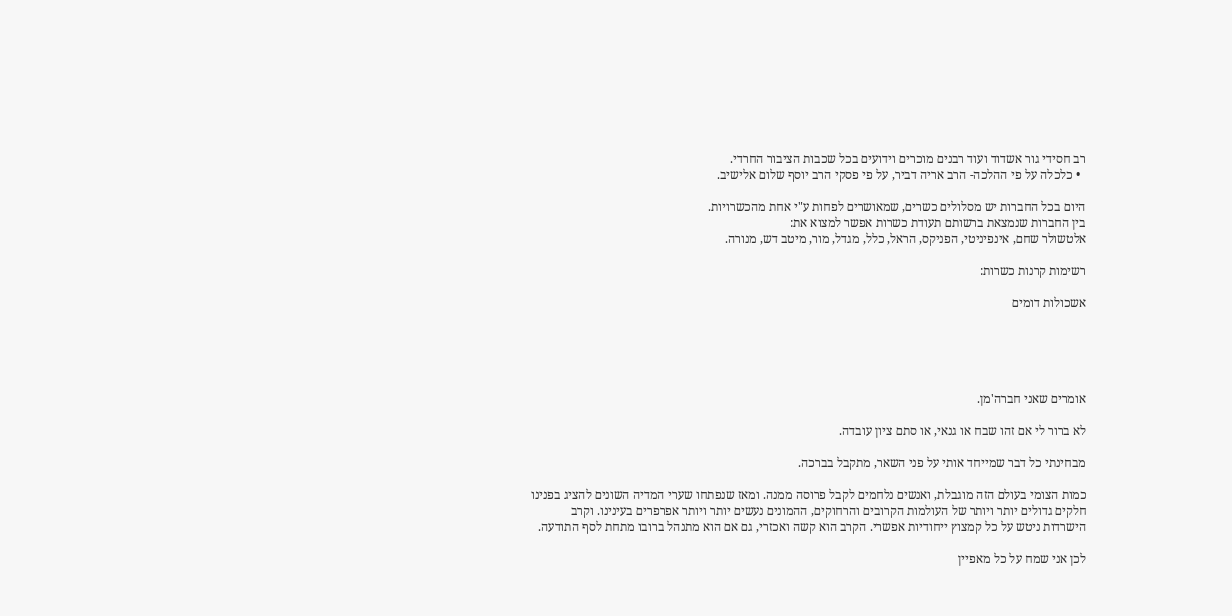רב חסידי גור אשדוד ועוד רבנים מוכרים וידועים בכל שכבות הציבור החרדי.
  • כלכלה על פי ההלכה- הרב אריה דביר, על פי פסקי הרב יוסף שלום אלישיב.

היום בכל החברות יש מסלולים כשרים, שמאושרים לפחות ע"י אחת מהכשרויות.
בין החברות שנמצאת ברשותם תעודת כשרות אפשר למצוא את:
אלטשולר שחם, אינפיניטי, הפניקס, הראל, כלל, מגדל, מור, מיטב דש, מנורה.

רשימות קרנות כשרות:

אשכולות דומים





אומרים שאני חברה'מן.

לא ברור לי אם זהו שבח או גנאי, או סתם ציון עובדה.

מבחינתי כל דבר שמייחד אותי על פני השאר, מתקבל בברכה.

כמות הצומי בעולם הזה מוגבלת, ואנשים נלחמים לקבל פרוסה ממנה. ומאז שנפתחו שערי המדיה השונים להציג בפנינו חלקים גדולים יותר ויותר של העולמות הקרובים והרחוקים, ההמונים נעשים יותר ויותר אפרפרים בעינינו. וקרב הישרדות ניטש על כל קמצוץ ייחודיות אפשרי. הקרב הוא קשה ואכזרי, גם אם הוא מתנהל ברובו מתחת לסף התודעה.

לכן אני שמח על כל מאפיין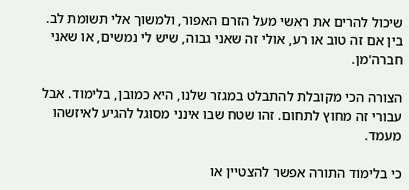שיכול להרים את ראשי מעל הזרם האפור, ולמשוך אלי תשומת לב. בין אם זה טוב או רע, אולי זה שאני גבוה, שיש לי נמשים, או שאני חברה'מן.

הצורה הכי מקובלת להתבלט במגזר שלנו, היא כמובן, בלימוד. אבל עבורי זה מחוץ לתחום. זהו שטח שבו אינני מסוגל להגיע לאיזשהו מעמד.

כי בלימוד התורה אפשר להצטיין או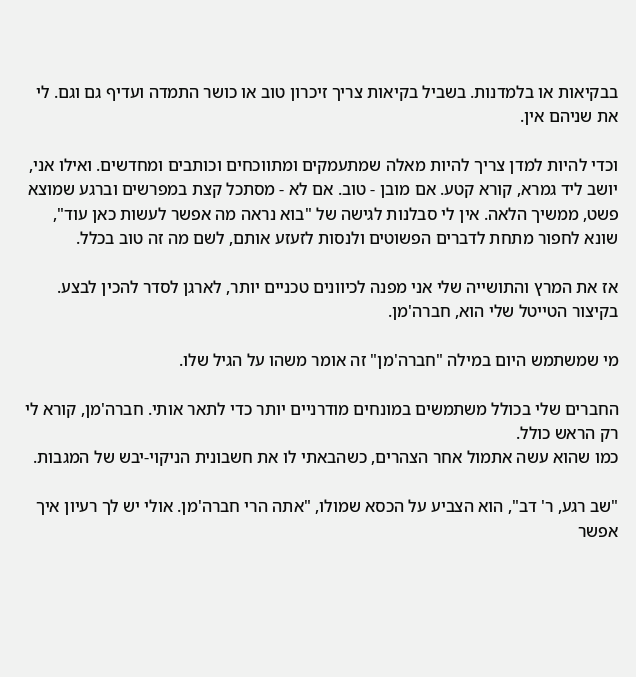בבקיאות או בלמדנות. בשביל בקיאות צריך זיכרון טוב או כושר התמדה ועדיף גם וגם. לי את שניהם אין.

וכדי להיות למדן צריך להיות מאלה שמתעמקים ומתווכחים וכותבים ומחדשים. ואילו אני, יושב ליד גמרא, קורא קטע. אם מובן - טוב. אם לא - מסתכל קצת במפרשים וברגע שמוצא פשט, ממשיך הלאה. אין לי סבלנות לגישה של "בוא נראה מה אפשר לעשות כאן עוד", שונא לחפור מתחת לדברים הפשוטים ולנסות לזעזע אותם, לשם מה זה טוב בכלל.

אז את המרץ והתושייה שלי אני מפנה לכיוונים טכניים יותר, לארגן לסדר להכין לבצע. בקיצור הטייטל שלי הוא, חברה'מן.

מי שמשתמש היום במילה "חברה'מן" זה אומר משהו על הגיל שלו.

החברים שלי בכולל משתמשים במונחים מודרניים יותר כדי לתאר אותי. חברה'מן, קורא לי רק הראש כולל.
כמו שהוא עשה אתמול אחר הצהרים, כשהבאתי לו את חשבונית הניקוי-יבש של המגבות.

"שב רגע, ר' דב", הוא הצביע על הכסא שמולו, "אתה הרי חברה'מן. אולי יש לך רעיון איך אפשר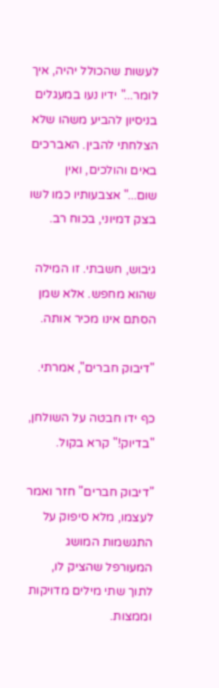לעשות שהכולל יהיה, איך לומר..." ידיו נעו במעגלים בניסיון להביע משהו שלא הצלחתי להבין. האברכים באים והולכים, ואין שום..." אצבעותיו כמו לשו בצק דמיוני, בכוח רב.

גיבוש, חשבתי. זו המילה שהוא מחפש. אלא שמן הסתם אינו מכיר אותה.

"דיבוק חברים", אמרתי.

כף ידו חבטה על השולחן, "בדיוק!" קרא בקול.

"דיבוק חברים" חזר ואמר לעצמו, מלא סיפוק על התגשמות המושג המעורפל שהציק לו, לתוך שתי מילים מדויקות וממצות.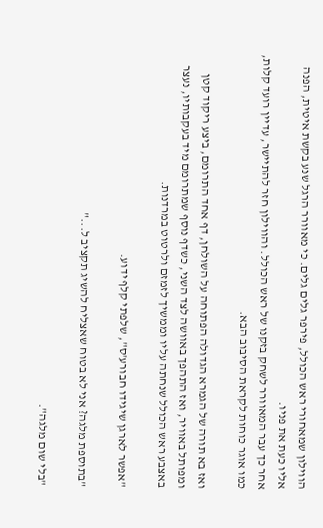הווילון שמאחורי ראש הכולל, פירפר גלים גלים. כי מאוורר הרגל שנע בקשת איטית, הפנה אליו כעת את פניו.
אחר כך עבר המאוורר לשחק בזקנו של ראש הכולל. והווילון חזר להתיישר, עדיין רועד קלות, כמו אוגר כוחות לקראת הסיבוב הבא.

ואז בא תורה של הגמרא הגדולה הפתוחה על השולחן, דף אחד התרומם, ביצע ריקוד קטן ומפותל באוויר, ואז התהפך באוושה לצד השני, כשדף נוסף שמתרומם מיד בעקבותיו, נעצר באצבע ראש הכולל שנחתה עליו וממשיך לזמזם ולרטוט במרדנות.

"אפשר לארגן שיגידו חבורע'ס", שלפתי קלף ידוע.

"בתוספת מלגה? אני לא בטוח שאצליח להשיג תקציב ל..."

"בלי שום מלגה".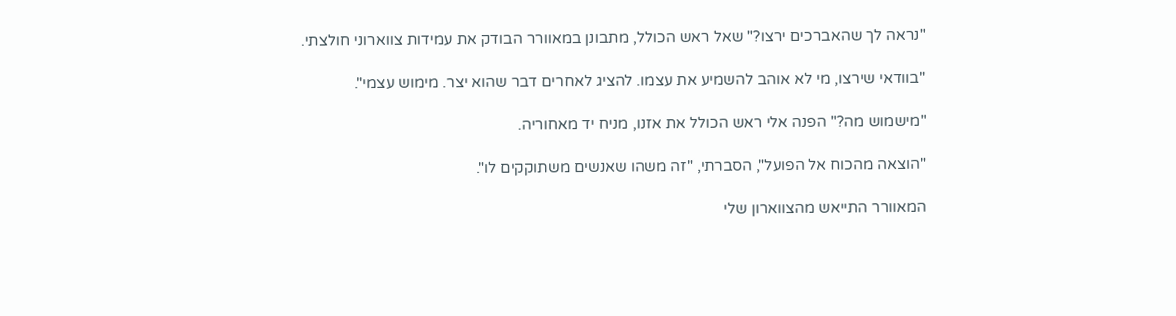"נראה לך שהאברכים ירצו?" שאל ראש הכולל, מתבונן במאוורר הבודק את עמידות צווארוני חולצתי.

"בוודאי שירצו, מי לא אוהב להשמיע את עצמו. להציג לאחרים דבר שהוא יצר. מימוש עצמי".

"מישמוש מה?" הפנה אלי ראש הכולל את אזנו, מניח יד מאחוריה.

"הוצאה מהכוח אל הפועל", הסברתי, "זה משהו שאנשים משתוקקים לו".

המאוורר התייאש מהצווארון שלי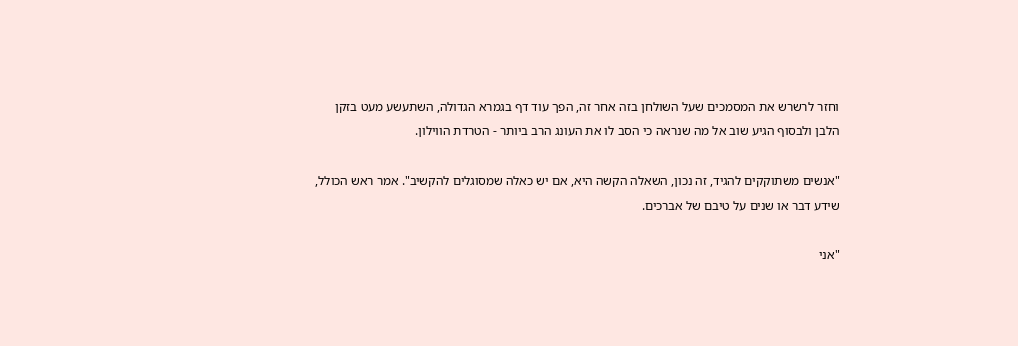וחזר לרשרש את המסמכים שעל השולחן בזה אחר זה, הפך עוד דף בגמרא הגדולה, השתעשע מעט בזקן הלבן ולבסוף הגיע שוב אל מה שנראה כי הסב לו את העונג הרב ביותר - הטרדת הווילון.

"אנשים משתוקקים להגיד, זה נכון, השאלה הקשה היא, אם יש כאלה שמסוגלים להקשיב". אמר ראש הכולל, שידע דבר או שנים על טיבם של אברכים.

"אני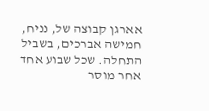אארגן קבוצה של, נניח, חמישה אברכים, בשביל התחלה. שכל שבוע אחד אחר מוסר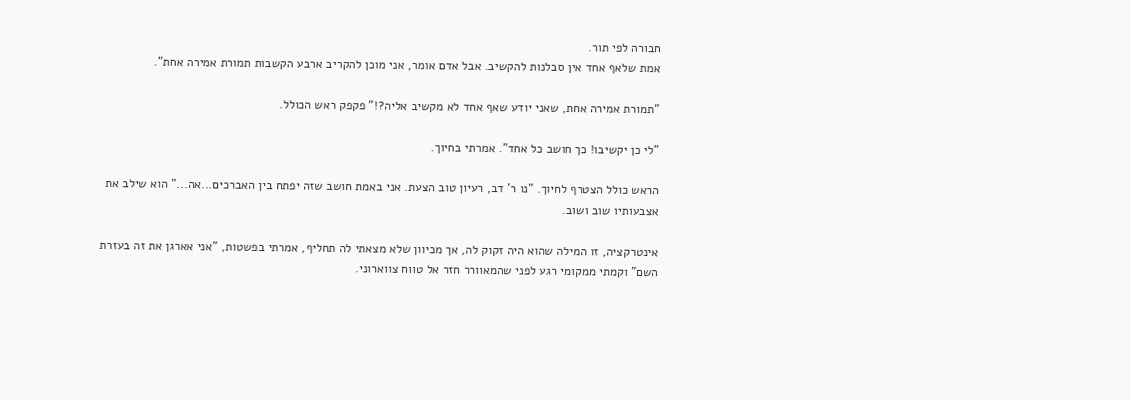חבורה לפי תור.
אמת שלאף אחד אין סבלנות להקשיב. אבל אדם אומר, אני מוכן להקריב ארבע הקשבות תמורת אמירה אחת".

"תמורת אמירה אחת, שאני יודע שאף אחד לא מקשיב אליה?!" פקפק ראש הכולל.

"לי כן יקשיבו! כך חושב כל אחד". אמרתי בחיוך.

הראש כולל הצטרף לחיוך. "נו ר' דב, רעיון טוב הצעת. אני באמת חושב שזה יפתח בין האברכים...אה..." הוא שילב את אצבעותיו שוב ושוב.

אינטרקציה, זו המילה שהוא היה זקוק לה, אך מכיוון שלא מצאתי לה תחליף, אמרתי בפשטות, "אני אארגן את זה בעזרת השם" וקמתי ממקומי רגע לפני שהמאוורר חזר אל טווח צווארוני.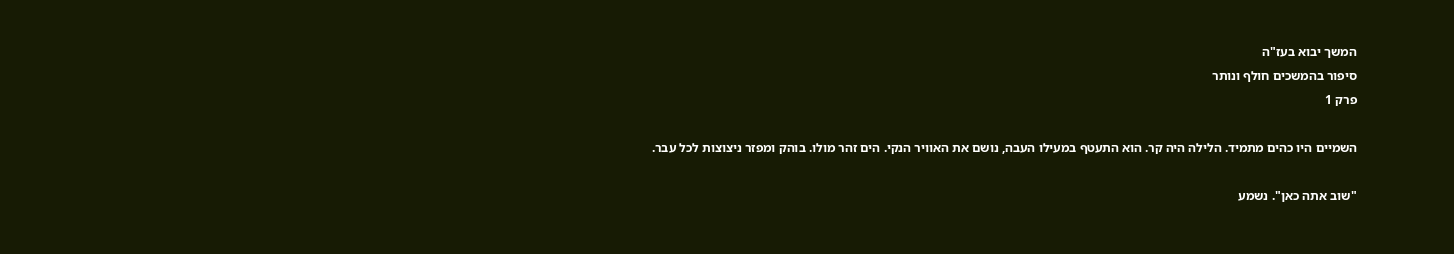המשך יבוא בעז"ה
סיפור בהמשכים חולף ונותר
פרק 1

השמיים היו כהים מתמיד. הלילה היה קר. הוא התעטף במעילו העבה, נושם את האוויר הנקי. הים זהר מולו. בוהק ומפזר ניצוצות לכל עבר.

"שוב אתה כאן". נשמע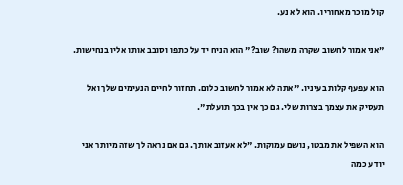קול מוכר מאחוריו. הוא לא נע.

"אני אמור לחשוב שקרה משהו? שוב?" הוא הניח יד על כתפו וסובב אותו אליו בנחישות.

הוא עפעף קלות בעיניו. "אתה לא אמור לחשוב כלום. תחזור לחיים הנעימים שלך ואל תעסיק את עצמך בצרות שלי. גם כך אין בכך תועלת".

הוא השפיל את מבטו, נושם עמוקות. "לא אעזוב אותך. גם אם נראה לך שזה מיותר אני יודע כמה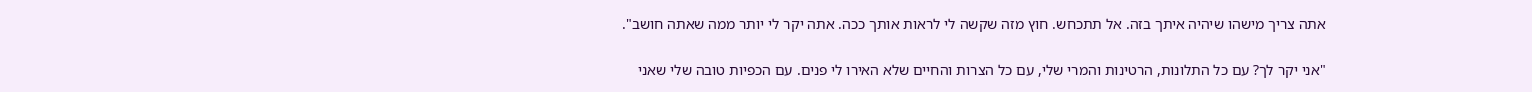אתה צריך מישהו שיהיה איתך בזה. אל תתכחש. חוץ מזה שקשה לי לראות אותך ככה. אתה יקר לי יותר ממה שאתה חושב".

"אני יקר לך? עם כל התלונות, הרטינות והמרי שלי, עם כל הצרות והחיים שלא האירו לי פנים. עם הכפיות טובה שלי שאני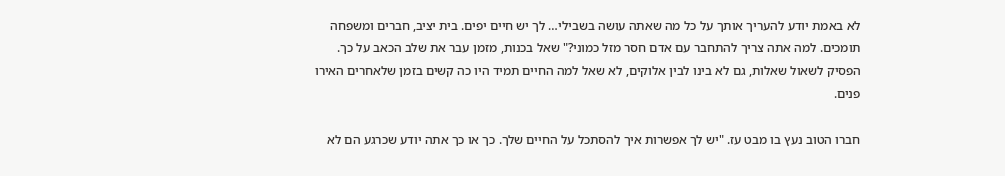לא באמת יודע להעריך אותך על כל מה שאתה עושה בשבילי… לך יש חיים יפים. בית יציב, חברים ומשפחה תומכים. למה אתה צריך להתחבר עם אדם חסר מזל כמוני?" שאל בכנות, מזמן עבר את שלב הכאב על כך. הפסיק לשאול שאלות, גם לא בינו לבין אלוקים, לא שאל למה החיים תמיד היו כה קשים בזמן שלאחרים האירו פנים.

חברו הטוב נעץ בו מבט עז. "יש לך אפשרות איך להסתכל על החיים שלך. כך או כך אתה יודע שכרגע הם לא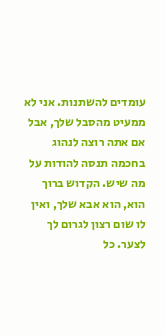עומדים להשתנות. אני לא ממעיט מהסבל שלך, אבל אם אתה רוצה לנהוג בחכמה תנסה להודות על מה שיש. הקדוש ברוך הוא, הוא אבא שלך, ואין לו שום רצון לגרום לך לצער. כל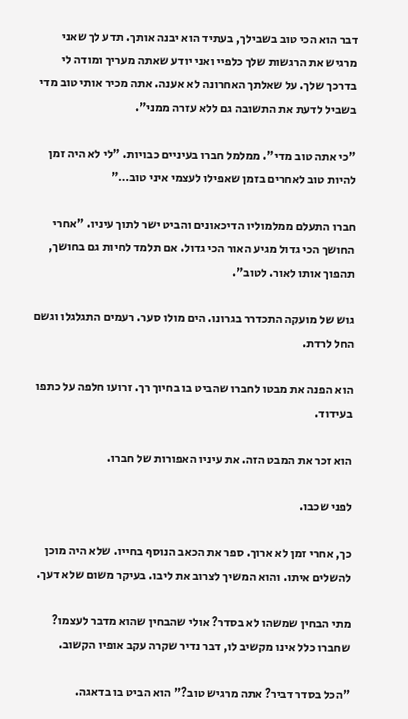דבר הוא הכי טוב בשבילך, בעתיד הוא יבנה אותך. תדע לך שאני מרגיש את הרגשות שלך כלפיי ואני יודע שאתה מעריך ומודה לי בדרכך שלך. על שאלתך האחרונה לא אענה. אתה מכיר אותי טוב מדי בשביל לדעת את התשובה גם ללא עזרה ממני".

"כי אתה טוב מדי". ממלמל חברו בעיניים כבויות. "לי לא היה זמן להיות טוב לאחרים בזמן שאפילו לעצמי איני טוב…"

חברו התעלם ממלמוליו הדיכאונים והביט ישר לתוך עיניו. "אחרי החושך הכי גדול מגיע האור הכי גדול. אם תלמד לחיות גם בחושך, תהפוך אותו לאור. לטוב".

גוש של מועקה התכדרר בגרונו. הים מולו סער. רעמים התגלגלו וגשם החל לרדת.

הוא הפנה את מבטו לחברו שהביט בו בחיוך רך. זרועו חלפה על כתפו בעידוד.

הוא זכר את המבט הזה. את עיניו האפורות של חברו.

לפני שכבו.

כך, אחרי זמן לא ארוך. ספר את הכאב הנוסף בחייו. שלא היה מוכן להשלים איתו. והוא המשיך לצרוב את ליבו. בעיקר משום שלא דעך.

מתי הבחין שמשהו לא בסדר? אולי שהבחין שהוא מדבר לעצמו? שחברו כלל אינו מקשיב לו, דבר נדיר שקרה עקב אופיו הקשוב.

"הכל בסדר דביר? אתה מרגיש טוב?" הוא הביט בו בדאגה.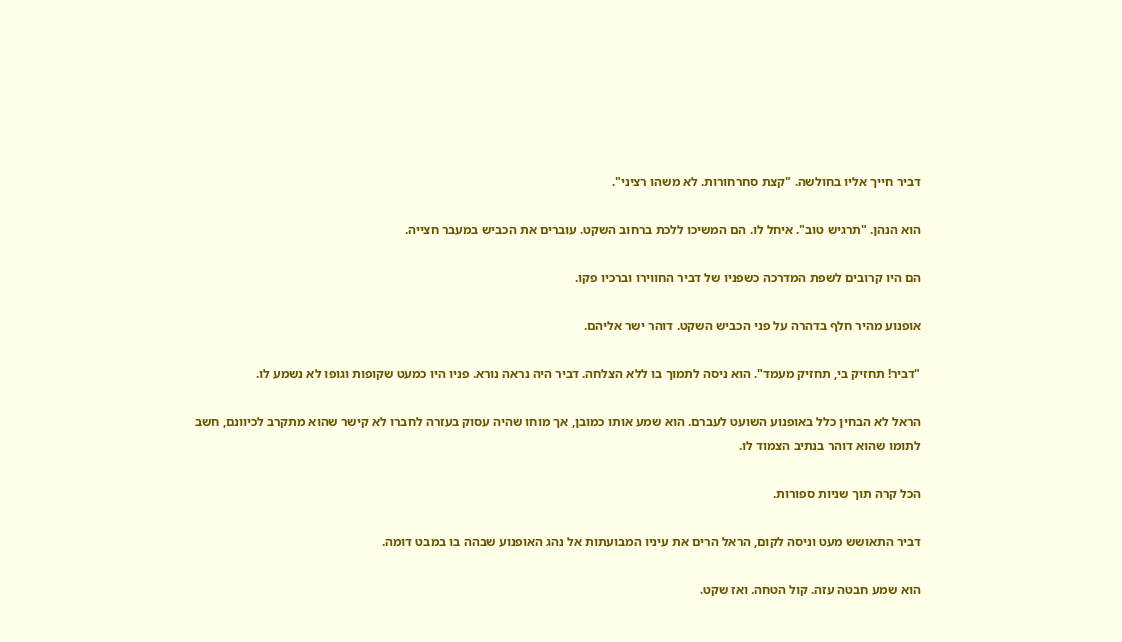דביר חייך אליו בחולשה. "קצת סחרחורות. לא משהו רציני".

הוא הנהן. "תרגיש טוב". איחל לו. הם המשיכו ללכת ברחוב השקט. עוברים את הכביש במעבר חצייה.

הם היו קרובים לשפת המדרכה כשפניו של דביר החווירו וברכיו פקו.

אופנוע מהיר חלף בדהרה על פני הכביש השקט. דוהר ישר אליהם.

"דביר! תחזיק בי, תחזיק מעמד". הוא ניסה לתמוך בו ללא הצלחה. דביר היה נראה נורא. פניו היו כמעט שקופות וגופו לא נשמע לו.

הראל לא הבחין כלל באופנוע השועט לעברם. הוא שמע אותו כמובן, אך מוחו שהיה עסוק בעזרה לחברו לא קישר שהוא מתקרב לכיוונם, חשב לתומו שהוא דוהר בנתיב הצמוד לו.

הכל קרה תוך שניות ספורות.

דביר התאושש מעט וניסה לקום, הראל הרים את עיניו המבועתות אל נהג האופנוע שבהה בו במבט דומה.

הוא שמע חבטה עזה. קול הטחה. ואז שקט.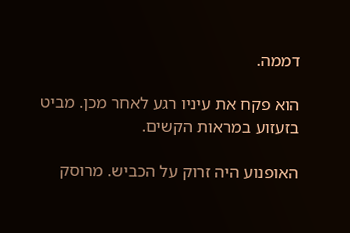דממה.

הוא פקח את עיניו רגע לאחר מכן. מביט בזעזוע במראות הקשים.

האופנוע היה זרוק על הכביש. מרוסק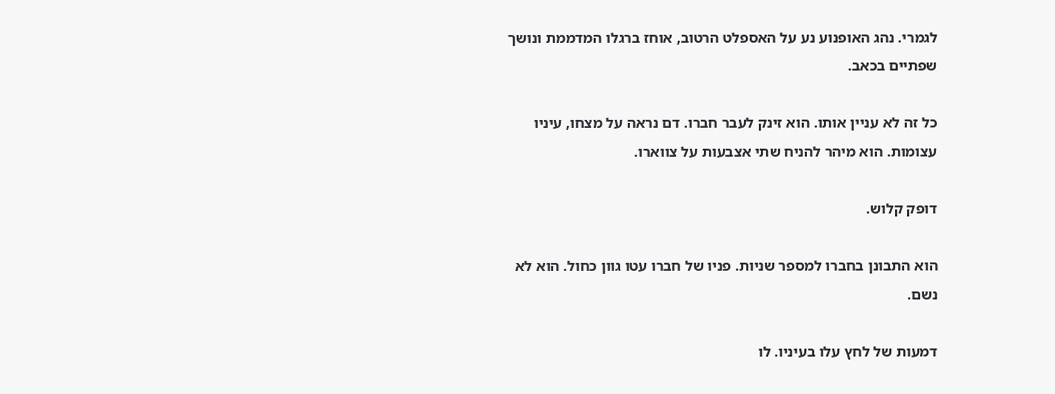לגמרי. נהג האופנוע נע על האספלט הרטוב, אוחז ברגלו המדממת ונושך שפתיים בכאב.

כל זה לא עניין אותו. הוא זינק לעבר חברו. דם נראה על מצחו, עיניו עצומות. הוא מיהר להניח שתי אצבעות על צווארו.

דופק קלוש.

הוא התבונן בחברו למספר שניות. פניו של חברו עטו גוון כחול. הוא לא נשם.

דמעות של לחץ עלו בעיניו. לו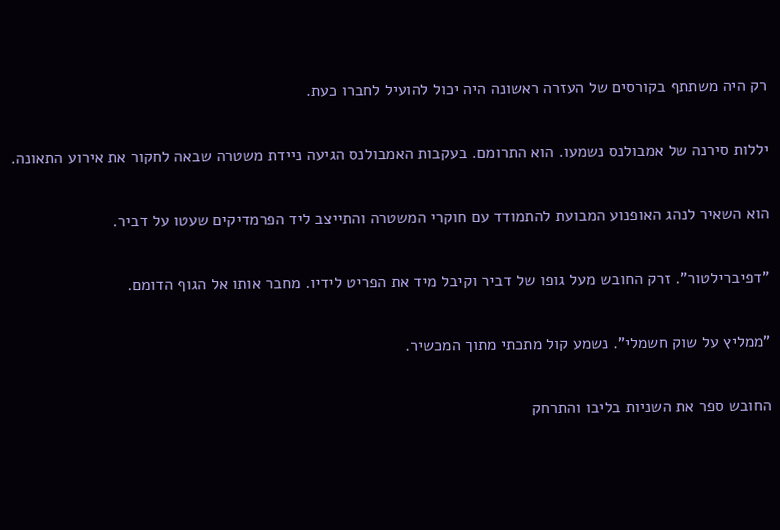רק היה משתתף בקורסים של העזרה ראשונה היה יכול להועיל לחברו כעת.

יללות סירנה של אמבולנס נשמעו. הוא התרומם. בעקבות האמבולנס הגיעה ניידת משטרה שבאה לחקור את אירוע התאונה.

הוא השאיר לנהג האופנוע המבועת להתמודד עם חוקרי המשטרה והתייצב ליד הפרמדיקים שעטו על דביר.

"דפיברילטור". זרק החובש מעל גופו של דביר וקיבל מיד את הפריט לידיו. מחבר אותו אל הגוף הדומם.

"ממליץ על שוק חשמלי". נשמע קול מתכתי מתוך המכשיר.

החובש ספר את השניות בליבו והתרחק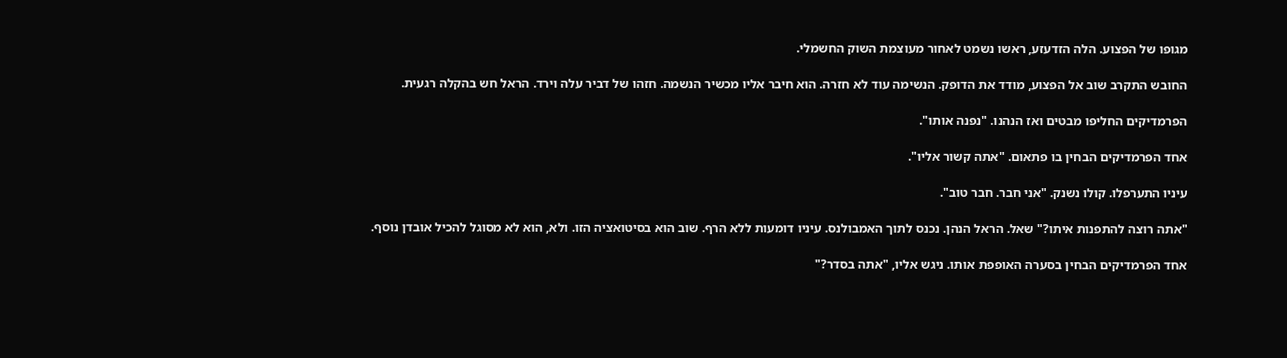מגופו של הפצוע. הלה הזדעזע, ראשו נשמט לאחור מעוצמת השוק החשמלי.

החובש התקרב שוב אל הפצוע, מודד את הדופק. הנשימה עוד לא חזרה. הוא חיבר אליו מכשיר הנשמה. חזהו של דביר עלה וירד. הראל חש בהקלה רגעית.

הפרמדיקים החליפו מבטים ואז הנהנו. "נפנה אותו".

אחד הפרמדיקים הבחין בו פתאום. "אתה קשור אליו".

עיניו התערפלו. קולו נשנק. "אני חבר. חבר טוב".

"אתה רוצה להתפנות איתו?" שאל. הראל הנהן. נכנס לתוך האמבולנס. עיניו דומעות ללא הרף. שוב הוא בסיטואציה הזו. ולא, הוא לא מסוגל להכיל אובדן נוסף.

אחד הפרמדיקים הבחין בסערה האופפת אותו. ניגש אליו, "אתה בסדר?"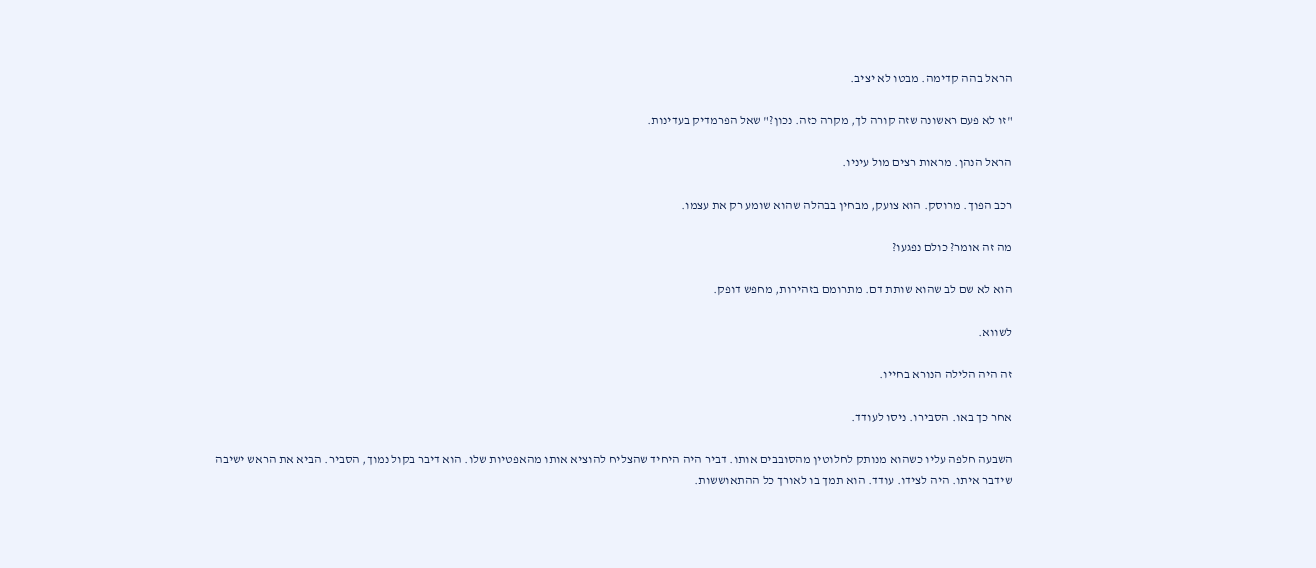הראל בהה קדימה. מבטו לא יציב.

"זו לא פעם ראשונה שזה קורה לך, מקרה כזה. נכון?" שאל הפרמדיק בעדינות.

הראל הנהן. מראות רצים מול עיניו.

רכב הפוך. מרוסק. הוא צועק, מבחין בבהלה שהוא שומע רק את עצמו.

מה זה אומר? כולם נפגעו?

הוא לא שם לב שהוא שותת דם. מתרומם בזהירות, מחפש דופק.

לשווא.

זה היה הלילה הנורא בחייו.

אחר כך באו. הסבירו. ניסו לעודד.

השבעה חלפה עליו כשהוא מנותק לחלוטין מהסובבים אותו. דביר היה היחיד שהצליח להוציא אותו מהאפטיות שלו. הוא דיבר בקול נמוך, הסביר. הביא את הראש ישיבה שידבר איתו. היה לצידו. עודד. הוא תמך בו לאורך כל ההתאוששות.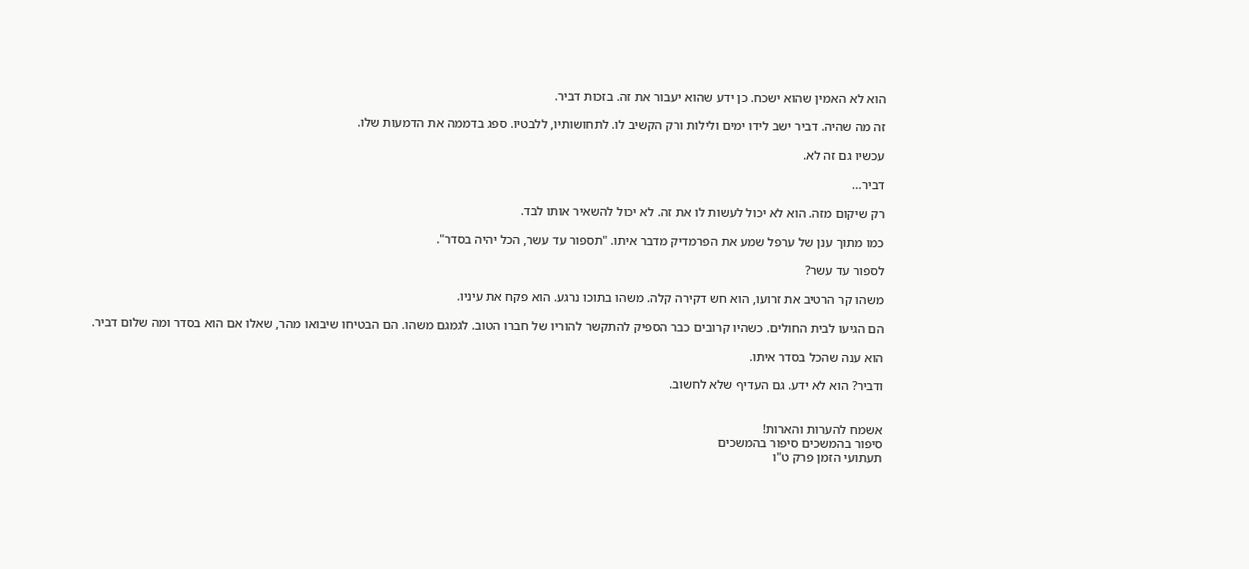הוא לא האמין שהוא ישכח. כן ידע שהוא יעבור את זה. בזכות דביר.

זה מה שהיה. דביר ישב לידו ימים ולילות ורק הקשיב לו. לתחושותיו, ללבטיו. ספג בדממה את הדמעות שלו.

עכשיו גם זה לא.

דביר…

רק שיקום מזה. הוא לא יכול לעשות לו את זה. לא יכול להשאיר אותו לבד.

כמו מתוך ענן של ערפל שמע את הפרמדיק מדבר איתו. "תספור עד עשר, הכל יהיה בסדר".

לספור עד עשר?

משהו קר הרטיב את זרועו, הוא חש דקירה קלה. משהו בתוכו נרגע. הוא פקח את עיניו.

הם הגיעו לבית החולים. כשהיו קרובים כבר הספיק להתקשר להוריו של חברו הטוב. לגמגם משהו. הם הבטיחו שיבואו מהר, שאלו אם הוא בסדר ומה שלום דביר.

הוא ענה שהכל בסדר איתו.

ודביר? הוא לא ידע. גם העדיף שלא לחשוב.


אשמח להערות והארות!
סיפור בהמשכים סיפור בהמשכים
תעתועי הזמן פרק ט"ו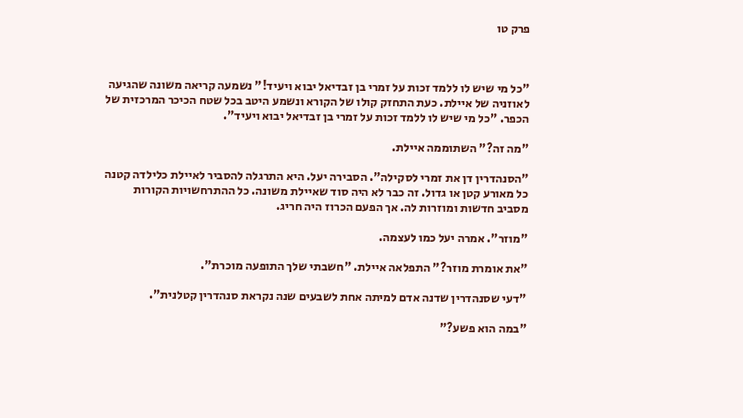פרק טו



"כל מי שיש לו ללמד זכות על זמרי בן זבדיאל יבוא ויעיד!" נשמעה קריאה משונה שהגיעה לאוזניה של איילת. כעת התחזק קולו של הקורא ונשמע היטב בכל שטח הכיכר המרכזית של הכפר. "כל מי שיש לו ללמד זכות על זמרי בן זבדיאל יבוא ויעיד".

"מה זה?" השתוממה איילת.

"הסנהדרין דן את זמרי לסקילה". הסבירה יעל. היא התרגלה להסביר לאיילת כלילדה קטנה כל מאורע קטן או גדול. זה כבר לא היה סוד שאיילת משונה. כל ההתרחשויות הקורות מסביב חדשות ומוזרות לה. אך הפעם הכרוז היה חריג.

"מוזר". אמרה יעל כמו לעצמה.

"את אומרת מוזר?" התפלאה איילת. "חשבתי שלך התופעה מוכרת".

"דעי שסנהדרין שדנה אדם למיתה אחת לשבעים שנה נקראת סנהדרין קטלנית".

"במה הוא פשע?"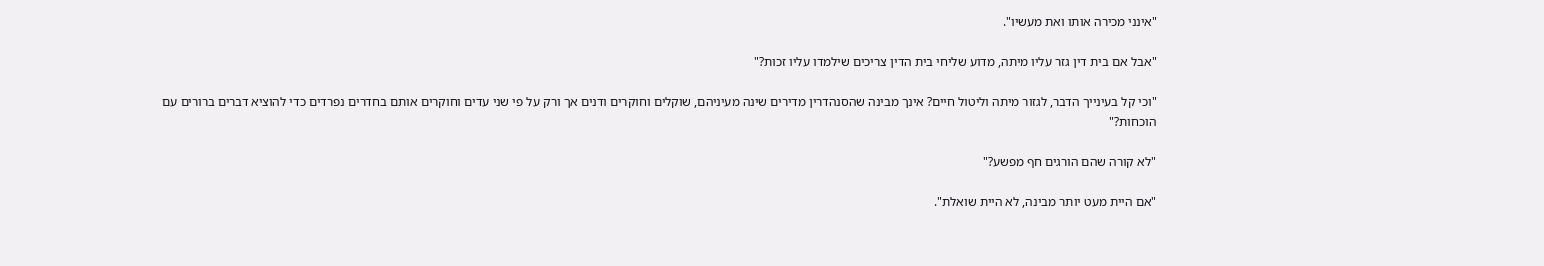"אינני מכירה אותו ואת מעשיו".

"אבל אם בית דין גזר עליו מיתה, מדוע שליחי בית הדין צריכים שילמדו עליו זכות?"

"וכי קל בעינייך הדבר, לגזור מיתה וליטול חיים? אינך מבינה שהסנהדרין מדירים שינה מעיניהם, שוקלים וחוקרים ודנים אך ורק על פי שני עדים וחוקרים אותם בחדרים נפרדים כדי להוציא דברים ברורים עם הוכחות?"

"לא קורה שהם הורגים חף מפשע?"

"אם היית מעט יותר מבינה, לא היית שואלת".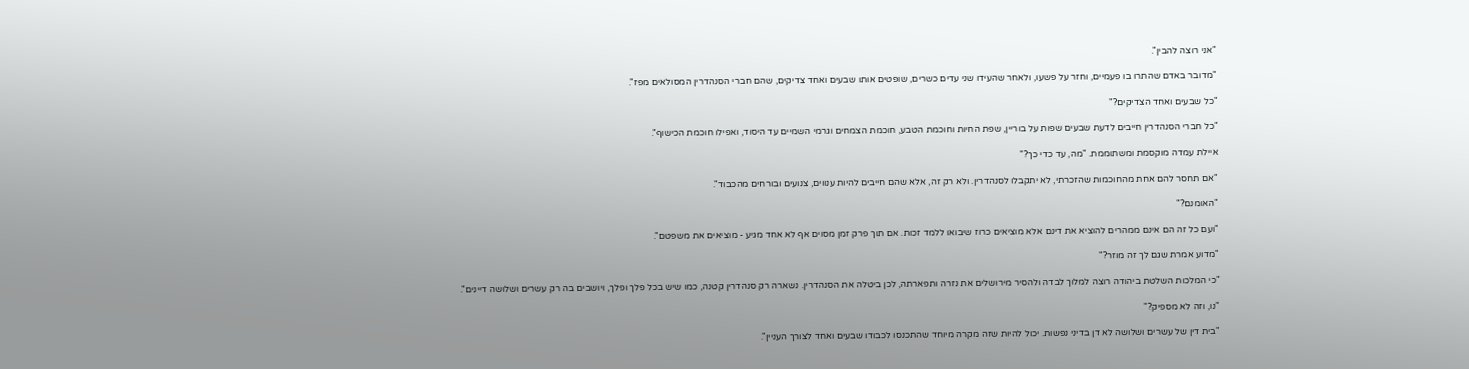"אני רוצה להבין".

"מדובר באדם שהתרו בו פעמיים, וחזר על פשעו, ולאחר שהעידו שני עדים כשרים, שופטים אותו שבעים ואחד צדיקים, שהם חברי הסנהדרין המסולאים מפז".

"כל שבעים ואחד הצדיקים?"

"כל חברי הסנהדרין חייבים לדעת שבעים שפות על בוריין, שפת החיות וחוכמת הטבע, חוכמת הצמחים וגרמי השמיים עד היסוד, ואפילו חוכמת הכישוף".

איילת עמדה מוקסמת ומשתוממת. "מה, עד כדי כך?"

"אם תחסר להם אחת מהחוכמות שהזכרתי, לא יתקבלו לסנהדרין. ולא רק זה, אלא שהם חייבים להיות ענווים, צנועים ובורחים מהכבוד".

"האומנם?"

"ועם כל זה הם אינם ממהרים להוציא את דינם אלא מוציאים כרוז שיבואו ללמד זכות. אם תוך פרק זמן מסוים אף לא אחד מגיע - מוציאים את משפטם".

"מדוע אמרת שגם לך זה מוזר?"

"כי המלכות השלטת ביהודה רוצה למלוך לבדה ולהסיר מירושלים את נזרה ותפארתה, לכן ביטלה את הסנהדרין. נשארה רק סנהדרין קטנה, כמו שיש בכל פלך ופלך, ויושבים בה רק עשרים ושלושה דיינים".

"נו, וזה לא מספיק?"

"בית דין של עשרים ושלושה לא דן בדיני נפשות. יכול להיות שזה מקרה מיוחד שהתכנסו לכבודו שבעים ואחד לצורך העניין".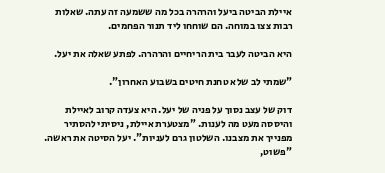איילת הביטה ביעל והרהרה בכל מה ששמעה זה עתה. שאלות רבות צצו במוחה. הם שוחחו ליד תנור הפחמים.

היא הביטה לעבר בית הריחיים והרהרה. לפתע שאלה את יעל.

"שמתי לב שלא טחנת חיטים בשבוע האחרון".

דוק של עצב נסוך על פניה של יעל. היא צעדה קרוב לאיילת והיססה מעט מה לענות. "מצטערת איילת, ניסיתי להסתיר מפנייך את מצבנו. השלטון גרם לעניות". יעל הסיטה את ראשה. "פשוט,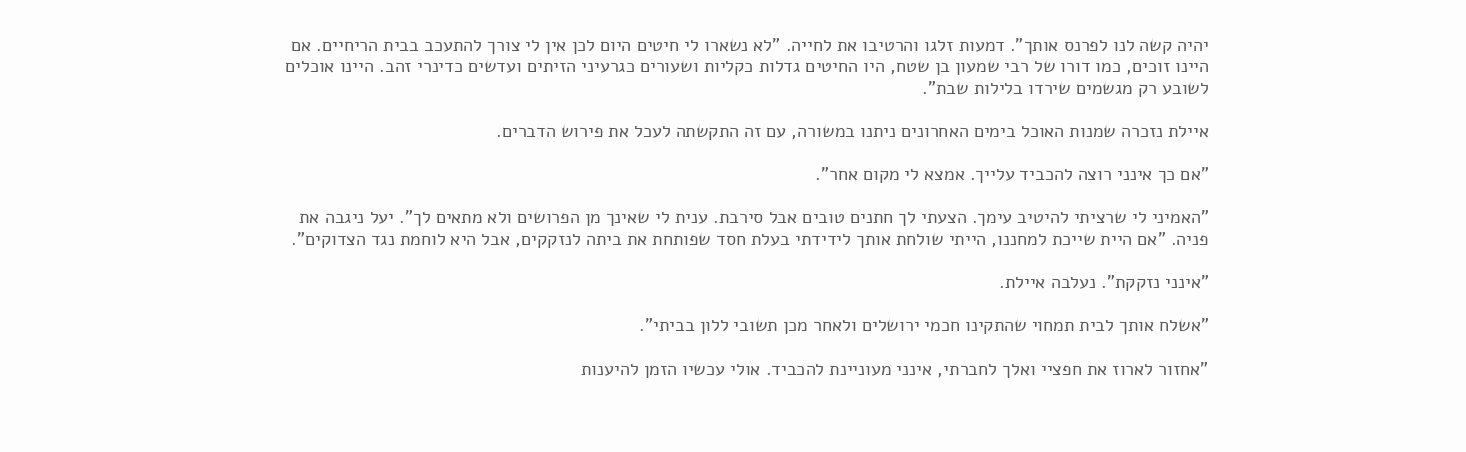יהיה קשה לנו לפרנס אותך". דמעות זלגו והרטיבו את לחייה. "לא נשארו לי חיטים היום לכן אין לי צורך להתעכב בבית הריחיים. אם היינו זוכים, כמו דורו של רבי שמעון בן שטח, היו החיטים גדלות כקליות ושעורים כגרעיני הזיתים ועדשים כדינרי זהב. היינו אוכלים לשובע רק מגשמים שירדו בלילות שבת".

איילת נזכרה שמנות האוכל בימים האחרונים ניתנו במשורה, עם זה התקשתה לעכל את פירוש הדברים.

"אם כך אינני רוצה להכביד עלייך. אמצא לי מקום אחר".

"האמיני לי שרציתי להיטיב עימך. הצעתי לך חתנים טובים אבל סירבת. ענית לי שאינך מן הפרושים ולא מתאים לך". יעל ניגבה את פניה. "אם היית שייכת למחננו, הייתי שולחת אותך לידידתי בעלת חסד שפותחת את ביתה לנזקקים, אבל היא לוחמת נגד הצדוקים".

"אינני נזקקת". נעלבה איילת.

"אשלח אותך לבית תמחוי שהתקינו חכמי ירושלים ולאחר מכן תשובי ללון בביתי".

"אחזור לארוז את חפציי ואלך לחברתי, אינני מעוניינת להכביד. אולי עכשיו הזמן להיענות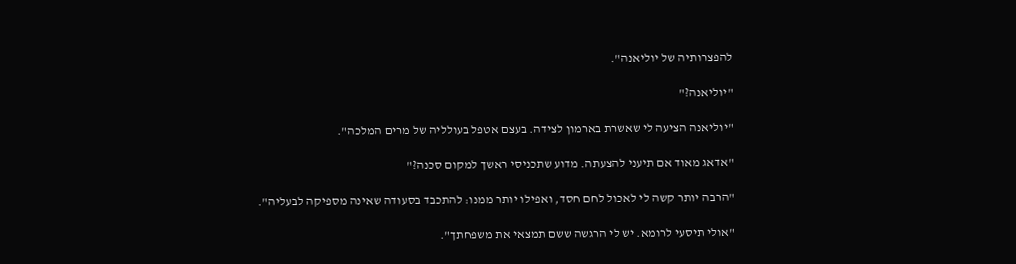להפצרותיה של יוליאנה".

"יוליאנה?"

"יוליאנה הציעה לי שאשרת בארמון לצידה. בעצם אטפל בעולליה של מרים המלכה".

"אדאג מאוד אם תיעני להצעתה. מדוע שתכניסי ראשך למקום סכנה?"

"הרבה יותר קשה לי לאכול לחם חסד, ואפילו יותר ממנו: להתכבד בסעודה שאינה מספיקה לבעליה".

"אולי תיסעי לרומא. יש לי הרגשה ששם תמצאי את משפחתך".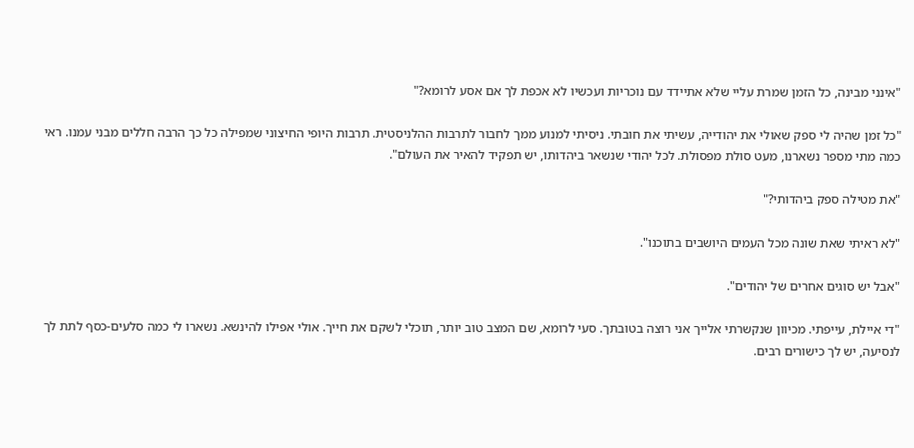"אינני מבינה, כל הזמן שמרת עליי שלא אתיידד עם נוכריות ועכשיו לא אכפת לך אם אסע לרומא?"

"כל זמן שהיה לי ספק שאולי את יהודייה, עשיתי את חובתי. ניסיתי למנוע ממך לחבור לתרבות ההלניסטית. תרבות היופי החיצוני שמפילה כל כך הרבה חללים מבני עמנו. ראי כמה מתי מספר נשארנו, מעט סולת מפסולת. לכל יהודי שנשאר ביהדותו, יש תפקיד להאיר את העולם".

"את מטילה ספק ביהדותי?"

"לא ראיתי שאת שונה מכל העמים היושבים בתוכנו".

"אבל יש סוגים אחרים של יהודים".

"די איילת, עייפתי. מכיוון שנקשרתי אלייך אני רוצה בטובתך. סעי לרומא, שם המצב טוב יותר, תוכלי לשקם את חייך. אולי אפילו להינשא. נשארו לי כמה סלעים-כסף לתת לך לנסיעה, יש לך כישורים רבים.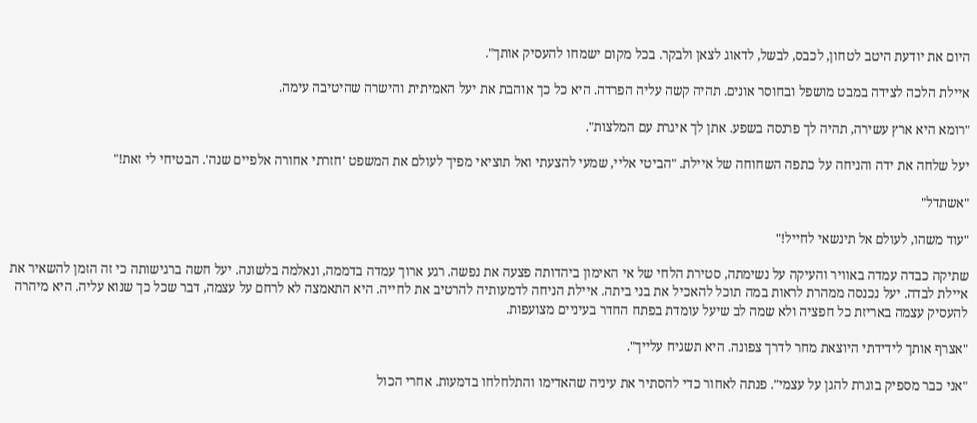היום את יודעת היטב לטחון, לכבס, לבשל, לדאוג לצאן ולבקר. בכל מקום ישמחו להעסיק אותך".

איילת הלכה לצידה במבט מושפל ובחוסר אונים. תהיה קשה עליה הפרדה. היא כל כך אוהבת את יעל האמיתית והישרה שהיטיבה עימה.

"רומא היא ארץ עשירה, תהיה לך פרנסה בשפע. אתן לך איגרת עם המלצות".

יעל שלחה את ידה והניחה על כתפה השחוחה של איילת. "הביטי אליי, שמעי להצעתי ואל תוציאי מפיך לעולם את המשפט 'חזרתי אחורה אלפיים שנה'. הבטיחי לי זאת!"

"אשתדל"

"עוד משהו, לעולם אל תינשאי לחייל!"

שתיקה כבדה עמדה באוויר והעיקה על נשימתה, סטירת הלחי של אי האימון ביהדותה פצעה את נפשה. רגע ארוך עמדה בדממה, ונאלמה בלשונה. יעל חשה ברגישותה כי זה הזמן להשאיר את איילת לבדה. יעל נכנסה ממהרת לראות במה תוכל להאכיל את בני ביתה. איילת הניחה לדמעותיה להרטיב את לחייה. היא התאמצה לא לרחם על עצמה, דבר שכל כך שנוא עליה. היא מיהרה להעסיק עצמה באריזת כל חפציה ולא שמה לב שיעל עומדת בפתח החדר בעיניים מצועפות.

"אצרף אותך לידידתי היוצאת מחר לדרך צפונה. היא תשגיח עלייך".

"אני כבר מספיק בוגרת להגן על עצמי". פנתה לאחור כדי להסתיר את עיניה שהאדימו והתלחלחו בדמעות. אחרי הכול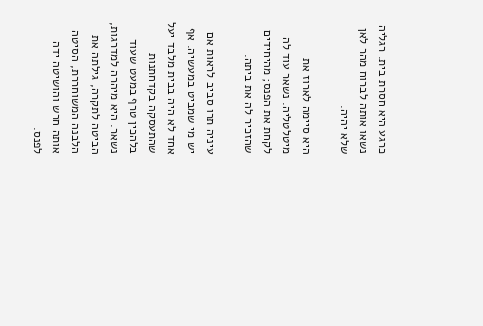כרגע היא חסרת בית. רגליה נשאו אותה לברוח מהר לאן שלא יהיה.

היא סיימה לארוז את מיטלטליה. נשאר עוד לה לקחת את הפנס; מהיחידים שהזכיר לה את ביתה.

עיניה תרו סביב לראות אם יש מי שמביט במעשיה. אף אחד לא היה בבית מלבד יעל שהתעסקה בקדחתנות בלהכין טרף במעט שעוד נשאר. היא מיהרה למדרגות, הביטה לתקרה, גילתה את הלבנה המשוחררת, הסיטה אותה חרש והושיטה ידה לפנס.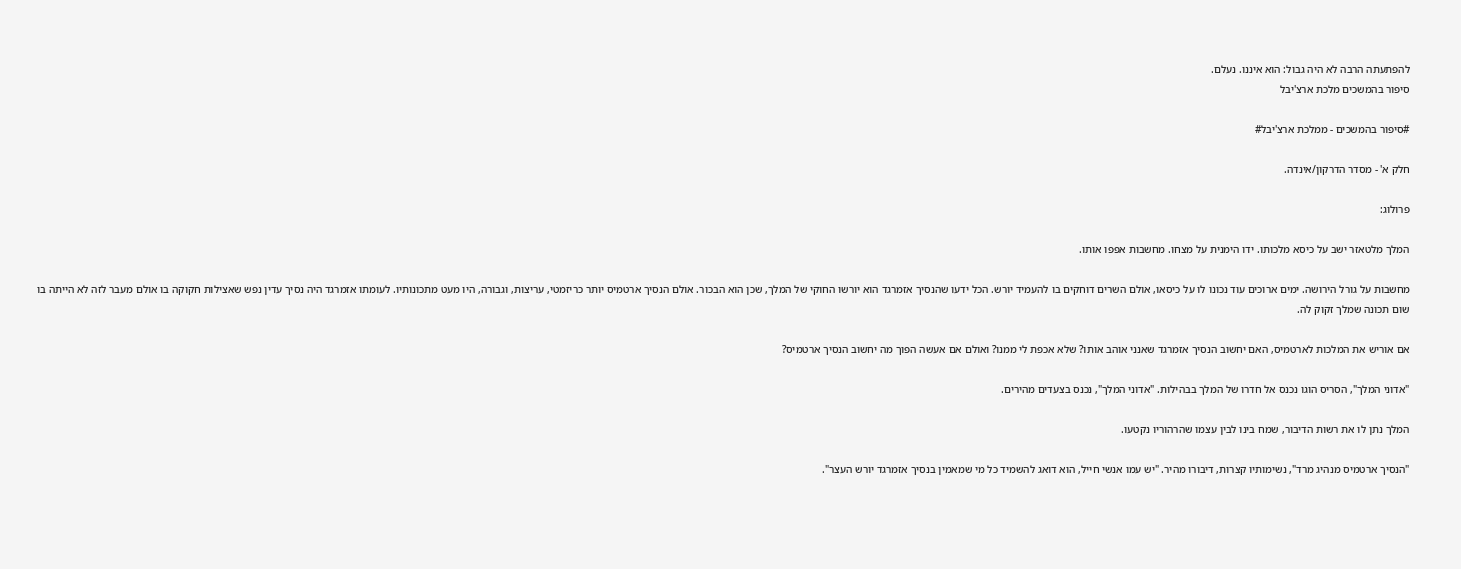להפתעתה הרבה לא היה גבול: הוא איננו. נעלם.
סיפור בהמשכים מלכת ארצ'יבל

#סיפור בהמשכים - ממלכת ארצ'יבל#

חלק א' - מסדר הדרקון/אינדה.

פרולוג:

המלך מלטאזר ישב על כיסא מלכותו. ידו הימנית על מצחו. מחשבות אפפו אותו.

מחשבות על גורל הירושה. ימים ארוכים עוד נכונו לו על כיסאו, אולם השרים דוחקים בו להעמיד יורש. הכל ידעו שהנסיך אזמרגד הוא יורשו החוקי של המלך, שכן הוא הבכור. אולם הנסיך ארטמיס יותר כריזמטי, עריצות, וגבורה, היו מעט מתכונותיו. לעומתו אזמרגד היה נסיך עדין נפש שאצילות חקוקה בו אולם מעבר לזה לא הייתה בו שום תכונה שמלך זקוק לה.

אם אוריש את המלכות לארטמיס, האם יחשוב הנסיך אזמרגד שאנני אוהב אותו? שלא אכפת לי ממנו? ואולם אם אעשה הפוך מה יחשוב הנסיך ארטמיס?

"אדוני המלך", הסריס הוגו נכנס אל חדרו של המלך בבהילות. "אדוני המלך", נכנס בצעדים מהירים.

המלך נתן לו את רשות הדיבור, שמח בינו לבין עצמו שהרהוריו נקטעו.

"הנסיך ארטמיס מנהיג מרד", נשימותיו קצרות, דיבורו מהיר. "יש עמו אנשי חייל, הוא דואג להשמיד כל מי שמאמין בנסיך אזמרגד יורש העצר".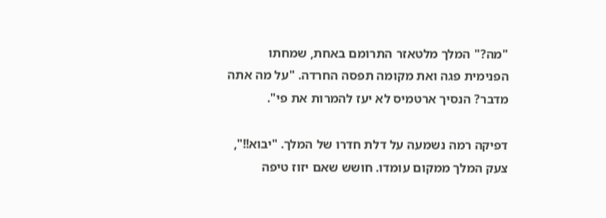"מה?" המלך מלטאזר התרומם באחת, שמחתו הפנימית פגה ואת מקומה תפסה החרדה. "על מה אתה מדבר? הנסיך ארטמיס לא יעז להמרות את פי".

דפיקה רמה נשמעה על דלת חדרו של המלך. "יבוא!!", צעק המלך ממקום עומדו. חושש שאם יזוז טיפה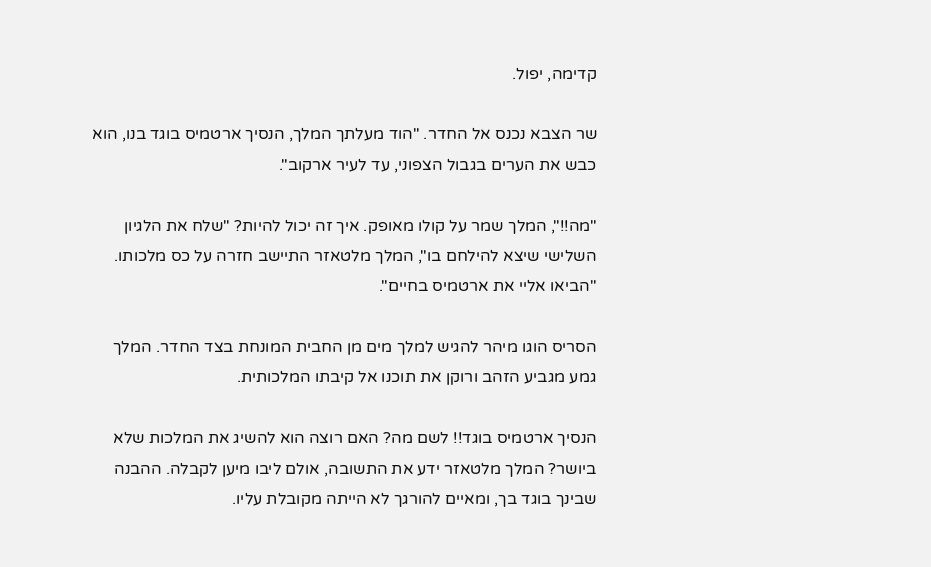קדימה, יפול.

שר הצבא נכנס אל החדר. "הוד מעלתך המלך, הנסיך ארטמיס בוגד בנו, הוא כבש את הערים בגבול הצפוני, עד לעיר ארקוב".

"מה!!", המלך שמר על קולו מאופק. איך זה יכול להיות? "שלח את הלגיון השלישי שיצא להילחם בו", המלך מלטאזר התיישב חזרה על כס מלכותו. "הביאו אליי את ארטמיס בחיים".

הסריס הוגו מיהר להגיש למלך מים מן החבית המונחת בצד החדר. המלך גמע מגביע הזהב ורוקן את תוכנו אל קיבתו המלכותית.

הנסיך ארטמיס בוגד!! לשם מה? האם רוצה הוא להשיג את המלכות שלא ביושר? המלך מלטאזר ידע את התשובה, אולם ליבו מיען לקבלה. ההבנה שבינך בוגד בך, ומאיים להורגך לא הייתה מקובלת עליו.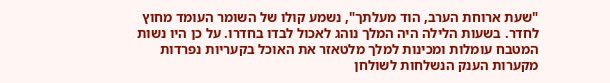"שעת ארוחת הערב, הוד מעלתך", נשמע קולו של השומר העומד מחוץ לחדר. בשעות הלילה היה המלך נוהג לאכול לבדו בחדרו. על כן היו נשות המטבח עומלות ומכינות למלך מלטאזר את האוכל בקעריות נפרדות מקערות הענק הנשלחות לשולחן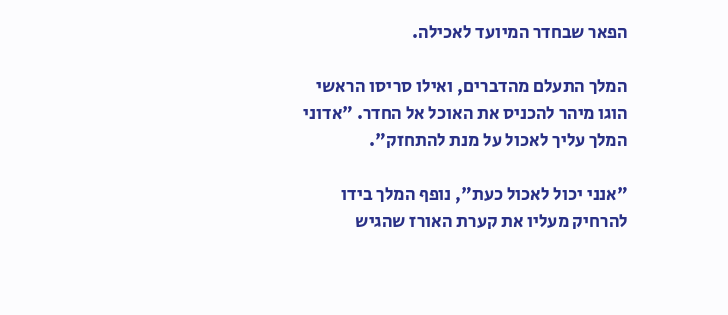הפאר שבחדר המיועד לאכילה.

המלך התעלם מהדברים, ואילו סריסו הראשי הוגו מיהר להכניס את האוכל אל החדר. "אדוני המלך עליך לאכול על מנת להתחזק".

"אנני יכול לאכול כעת", נופף המלך בידו להרחיק מעליו את קערת האורז שהגיש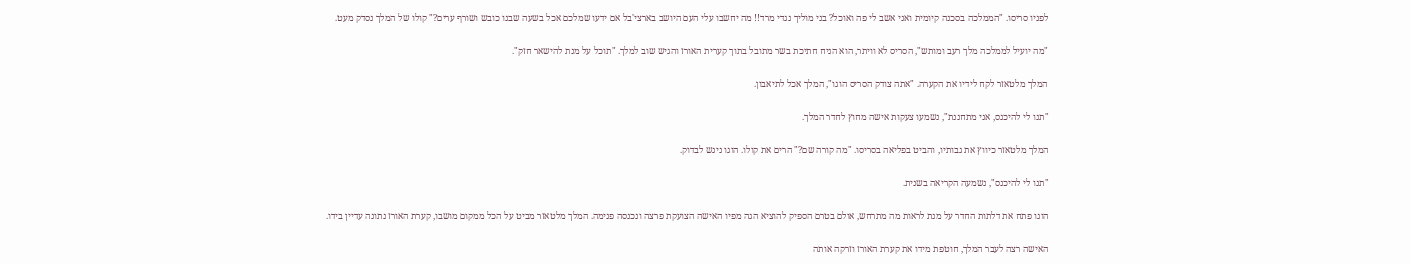לפניו סריסו. "הממלכה בסכנה קיומית ואני אשב לי פה ואוכל? בני מוליך נגדי מרד!! מה יחשבו עלי העם היושב בארצי'בל אם ידעו שמלכם אכל בשעה שבנו כובש ושורף ערים?" קולו של המלך נסדק מעט.

"מה יועיל לממלכה מלך רעב ומותש", הסריס לא וויתר, הוא הניח חתיכת בשר מתובל בתוך קערית האורז והגיש שוב למלך. "תוכל על מנת להישאר חזק".

המלך מלטאזר לקח לידיו את הקערה. "אתה צודק הסריס הוגו", המלך אכל לתיאבון.

"תנו לי להיכנס, אני מתחננת", נשמעו צעקות אישה מחוץ לחדר המלך.

המלך מלטאזר כיווץ את גבותיו, והביט בפליאה בסריסו. "מה קורה שם?" הרים את קולו. הוגו ניגש לבדוק.

"תנו לי להיכנס", נשמעה הקריאה בשנית.

הוגו פתח את דלתות החדר על מנת לראות מה מתרחש, אולם בטרם הספיק להוציא הגה מפיו האישה הצועקת פרצה ונכנסה פנימה. המלך מלטאזר מביט על הכל ממקום מושבו, קערת האורז נתונה עדיין בידו.

האישה רצה לעבר המלך, חוטפת מידו את קערת האורז וזרקה אותה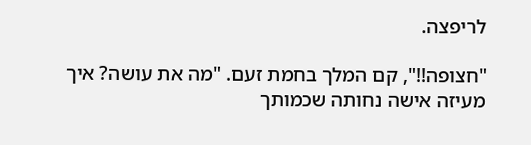לריפצה.

"חצופה!!", קם המלך בחמת זעם. "מה את עושה? איך מעיזה אישה נחותה שכמותך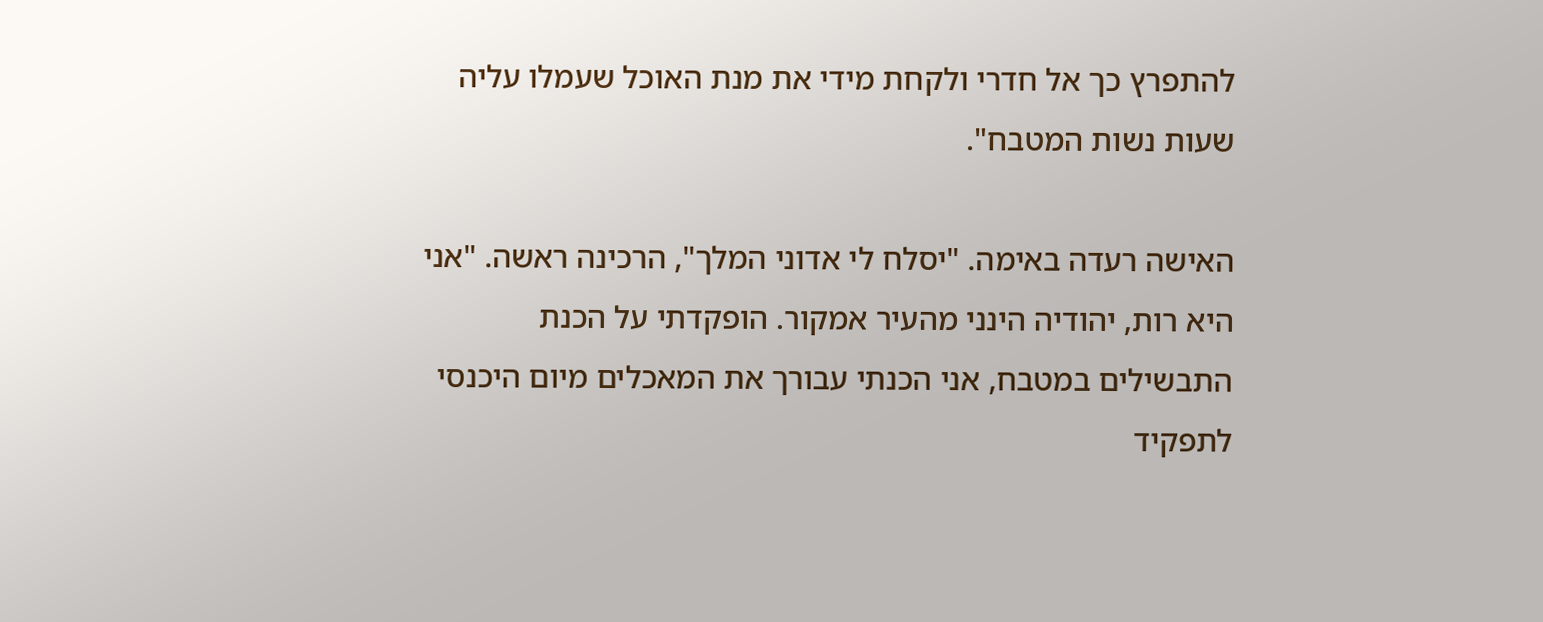להתפרץ כך אל חדרי ולקחת מידי את מנת האוכל שעמלו עליה שעות נשות המטבח".

האישה רעדה באימה. "יסלח לי אדוני המלך", הרכינה ראשה. "אני היא רות, יהודיה הינני מהעיר אמקור. הופקדתי על הכנת התבשילים במטבח, אני הכנתי עבורך את המאכלים מיום היכנסי לתפקיד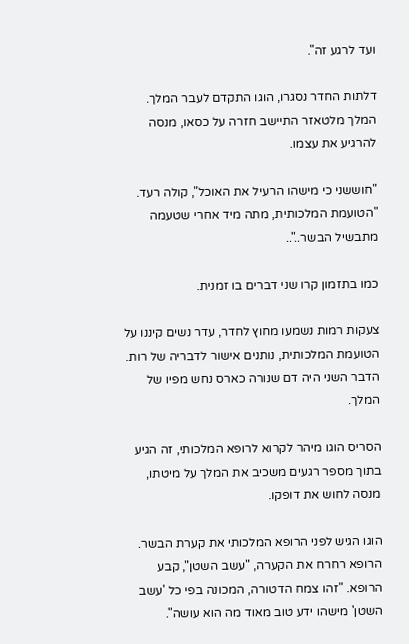ועד לרגע זה".

דלתות החדר נסגרו, הוגו התקדם לעבר המלך. המלך מלטאזר התיישב חזרה על כסאו, מנסה להרגיע את עצמו.

"חוששני כי מישהו הרעיל את האוכל", קולה רעד. "הטועמת המלכותית, מתה מיד אחרי שטעמה מתבשיל הבשר.."..

כמו בתזמון קרו שני דברים בו זמנית.

צעקות רמות נשמעו מחוץ לחדר, עדר נשים קיננו על הטועמת המלכותית, נותנים אישור לדבריה של רות. הדבר השני היה דם שנורה כארס נחש מפיו של המלך.

הסריס הוגו מיהר לקרוא לרופא המלכותי, זה הגיע בתוך מספר רגעים משכיב את המלך על מיטתו, מנסה לחוש את דופקו.

הוגו הגיש לפני הרופא המלכותי את קערת הבשר. הרופא רחרח את הקערה, "עשב השטן", קבע הרופא. "זהו צמח הדטורה, המכונה בפי כל 'עשב השטן' מישהו ידע טוב מאוד מה הוא עושה".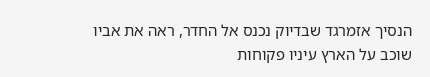הנסיך אזמרגד שבדיוק נכנס אל החדר, ראה את אביו שוכב על הארץ עיניו פקוחות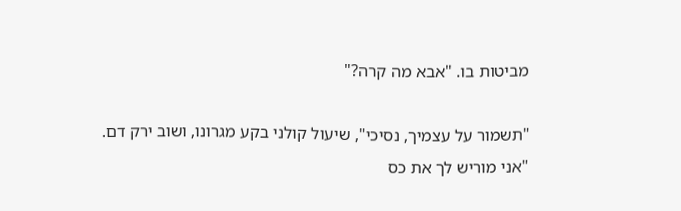מביטות בו. "אבא מה קרה?"

"תשמור על עצמיך, נסיכי", שיעול קולני בקע מגרונו, ושוב ירק דם. "אני מוריש לך את כס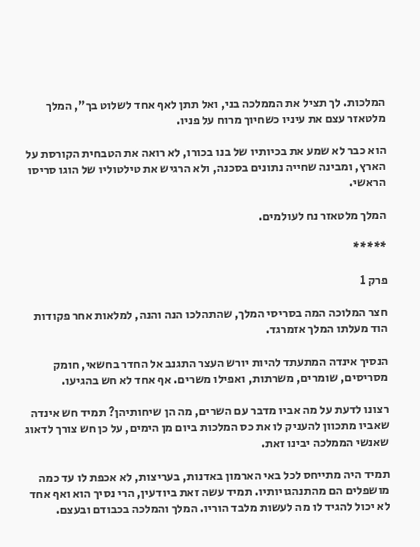המלכות. לך תציל את הממלכה בני, ואל תתן לאף אחד לשלוט בך", המלך מלטאזר עצם את עיניו כשחיוך מרוח על פניו.

הוא כבר לא שמע את בכיותיו של בנו בכורו, לא רואה את הטבחית הקורסת על הארץ, ומבינה שחייה נתונים בסכנה, ולא הרגיש את טילטוליו של הוגו סריסו הראשי.

המלך מלטאזר נח לעולמים.

*****

פרק 1

חצר המלוכה המה בסריסי המלך, שהתהלכו הנה והנה, למלאות אחר פקודות הוד מעלתו המלך אזמרגד.

הנסיך אינדה המתעתד להיות יורש העצר התגנב אל החדר בחשאי, חומק מסריסים, שומרים, משרתות, ואפילו משרים. אף אחד לא חש בהגיעו.

רצונו לדעת על מה אביו מדבר עם השרים, מה הן שיחותיהן? תמיד חש אינדה שאביו מתכוון להעניק לו את כס המלכות ביום מן הימים, על כן חש צורך לדאוג שאנשי הממלכה יבינו זאת.

תמיד היה מתייחס לכל באי הארמון באדנות, בעריצות, לא אכפת לו עד כמה מושפלים הם מהתנהגויותיו. תמיד עשה זאת ביודעין, הרי נסיך הוא ואף אחד לא יכול להגיד לו מה לעשות מלבד הוריו. המלך והמלכה בכבודם ובעצם.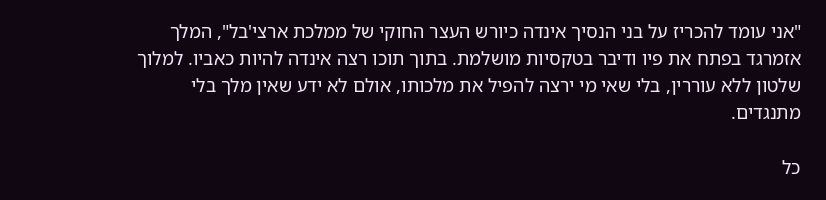"אני עומד להכריז על בני הנסיך אינדה כיורש העצר החוקי של ממלכת ארצי'בל", המלך אזמרגד בפתח את פיו ודיבר בטקסיות מושלמת. בתוך תוכו רצה אינדה להיות כאביו. למלוך שלטון ללא עוררין, בלי שאי מי ירצה להפיל את מלכותו, אולם לא ידע שאין מלך בלי מתנגדים.

כל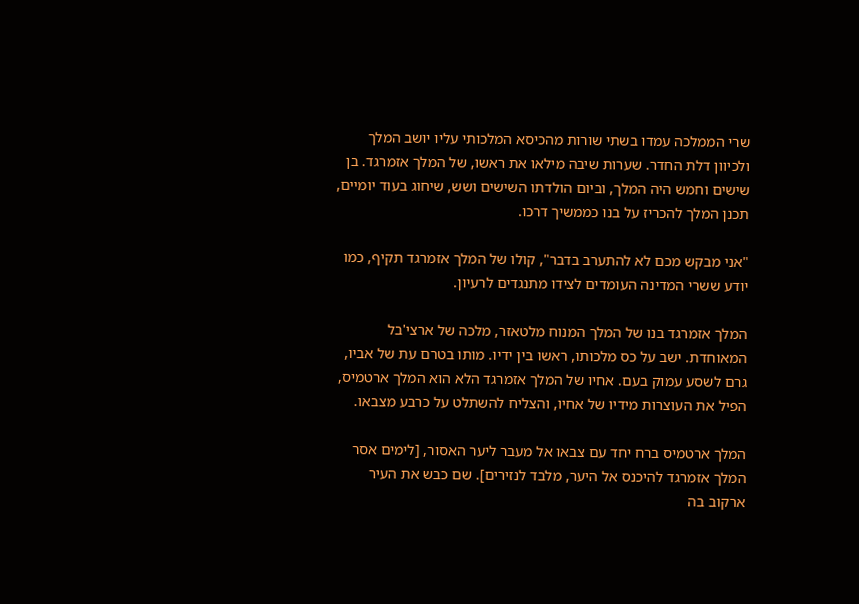שרי הממלכה עמדו בשתי שורות מהכיסא המלכותי עליו יושב המלך ולכיוון דלת החדר. שערות שיבה מילאו את ראשו, של המלך אזמרגד. בן שישים וחמש היה המלך, וביום הולדתו השישים ושש, שיחוג בעוד יומיים, תכנן המלך להכריז על בנו כממשיך דרכו.

"אני מבקש מכם לא להתערב בדבר", קולו של המלך אזמרגד תקיף, כמו יודע ששרי המדינה העומדים לצידו מתנגדים לרעיון.

המלך אזמרגד בנו של המלך המנוח מלטאזר, מלכה של ארצי'בל המאוחדת. ישב על כס מלכותו, ראשו בין ידיו. מותו בטרם עת של אביו, גרם לשסע עמוק בעם. אחיו של המלך אזמרגד הלא הוא המלך ארטמיס, הפיל את העוצרות מידיו של אחיו, והצליח להשתלט על כרבע מצבאו.

המלך ארטמיס ברח יחד עם צבאו אל מעבר ליער האסור, [לימים אסר המלך אזמרגד להיכנס אל היער, מלבד לנזירים]. שם כבש את העיר ארקוב בה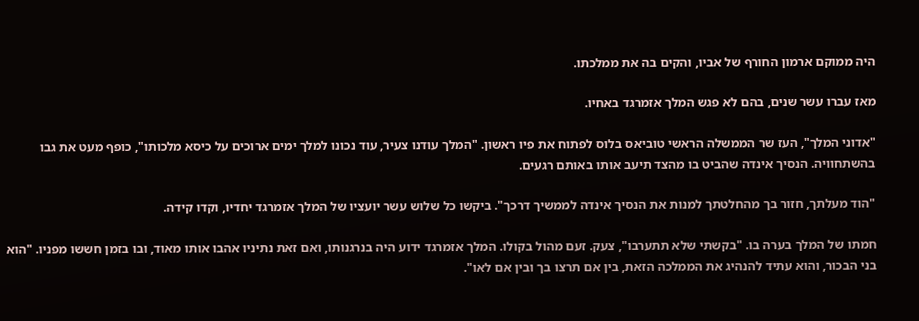היה ממוקם ארמון החורף של אביו, והקים בה את ממלכתו.

מאז עברו עשר שנים, בהם לא פגש המלך אזמרגד באחיו.

"אדוני המלך", העז שר הממשלה הראשי טוביאס בלוס לפתוח את פיו ראשון. "המלך עודנו צעיר, עוד נכונו למלך ימים ארוכים על כיסא מלכותו", כופף מעט את גבו בהשתחוויה. הנסיך אינדה שהביט בו מהצד תיעב אותו באותם רגעים.

"הוד מעלתך, חזור בך מהחלטתך למנות את הנסיך אינדה לממשיך דרכך". ביקשו כל שלוש עשר יועציו של המלך אזמרגד יחדיו, וקדו קידה.

חמתו של המלך בערה בו. "בקשתי שלא תתערבו", צעק. זעם מהול בקולו. המלך אזמרגד ידוע היה בנרגנותו, ואם זאת נתיניו אהבו אותו מאוד, ובו בזמן חששו מפניו. "הוא בני הבכור, והוא עתיד להנהיג את הממלכה הזאת, בין אם תרצו בך ובין אם לאו".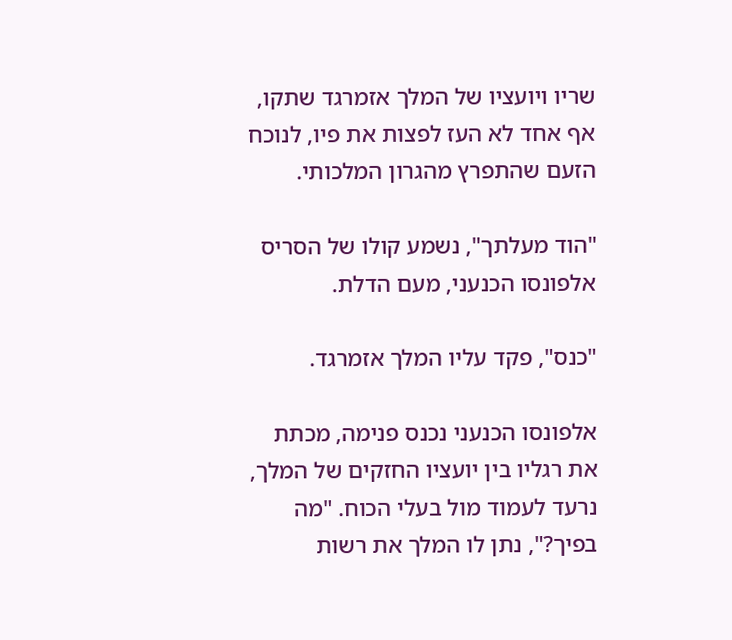שריו ויועציו של המלך אזמרגד שתקו, אף אחד לא העז לפצות את פיו, לנוכח הזעם שהתפרץ מהגרון המלכותי.

"הוד מעלתך", נשמע קולו של הסריס אלפונסו הכנעני, מעם הדלת.

"כנס", פקד עליו המלך אזמרגד.

אלפונסו הכנעני נכנס פנימה, מכתת את רגליו בין יועציו החזקים של המלך, נרעד לעמוד מול בעלי הכוח. "מה בפיך?", נתן לו המלך את רשות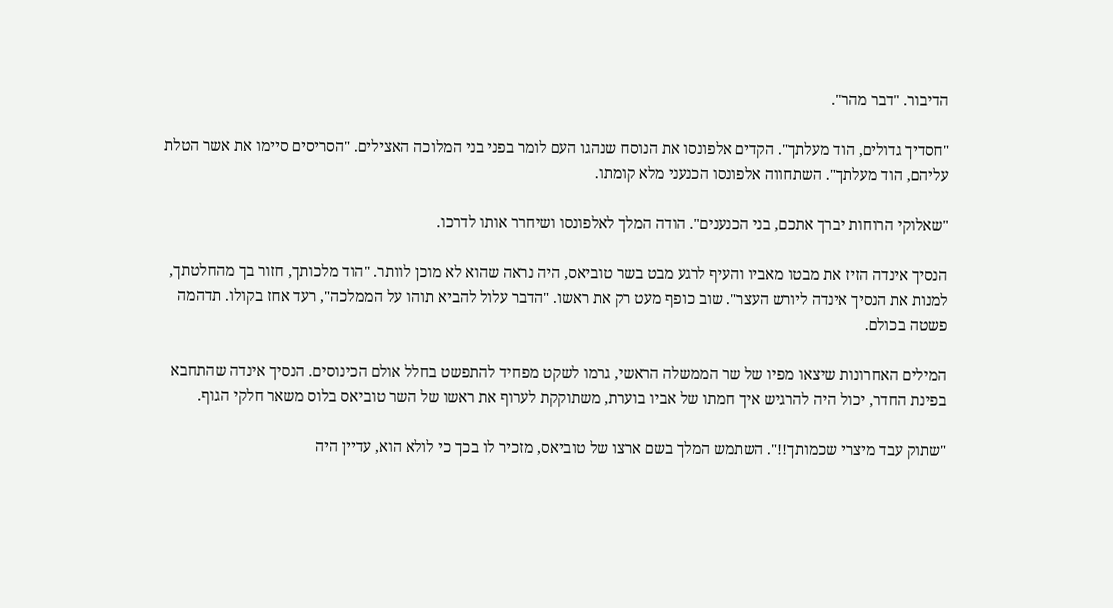הדיבור. "דבר מהר".

"חסדיך גדולים, הוד מעלתך". הקדים אלפונסו את הנוסח שנהגו העם לומר בפני בני המלוכה האצילים. "הסריסים סיימו את אשר הטלת עליהם, הוד מעלתך". השתחווה אלפונסו הכנעני מלא קומתו.

"שאלוקי הרוחות יברך אתכם, בני הכנענים". הודה המלך לאלפונסו ושיחרר אותו לדרכו.

הנסיך אינדה הזיז את מבטו מאביו והעיף לרגע מבט בשר טוביאס, היה נראה שהוא לא מוכן לוותר. "הוד מלכותך, חזור בך מהחלטתך, למנות את הנסיך אינדה ליורש העצר". שוב כופף מעט רק את ראשו. "הדבר עלול להביא תוהו על הממלכה", רעד אחז בקולו. תדהמה פשטה בכולם.

המילים האחרונות שיצאו מפיו של שר הממשלה הראשי, גרמו לשקט מפחיד להתפשט בחלל אולם הכינוסים. הנסיך אינדה שהתחבא בפינת החדר, יכול היה להרגיש איך חמתו של אביו בוערת, משתוקקת לערוף את ראשו של השר טוביאס בלוס משאר חלקי הגוף.

"שתוק עבד מיצרי שכמותך!!". השתמש המלך בשם ארצו של טוביאס, מזכיר לו בכך כי לולא הוא, עדיין היה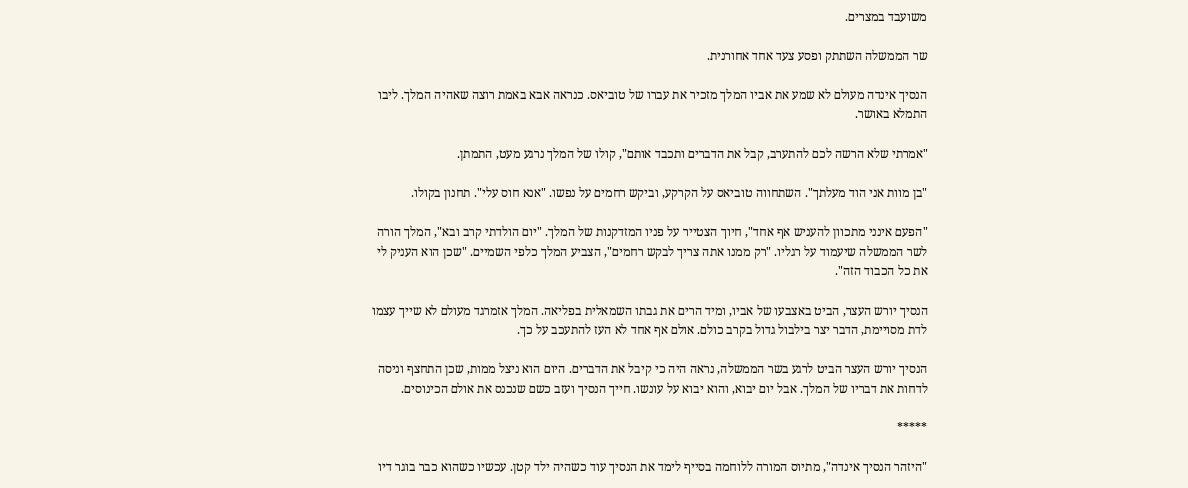משועבד במצרים.

שר הממשלה השתתק ופסע צעד אחד אחורנית.

הנסיך אינדה מעולם לא שמע את אביו המלך מזכיר את עברו של טוביאס. כנראה אבא באמת רוצה שאהיה המלך. ליבו התמלא באושר.

"אמרתי שלא הרשה לכם להתערב, קבל את הדברים ותכבד אותם", קולו של המלך נרגע מעט, התמתן.

"בן מוות אני הוד מעלתך". השתחווה טוביאס על הקרקע, וביקש רחמים על נפשו. "אנא חוס עלי". תחנון בקולו.

"הפעם אינני מתכוון להעניש אף אחד", חיוך הצטייר על פניו המזדקנות של המלך. "יום הולדתי קרב ובא", המלך הורה לשר הממשלה שיעמוד על רגליו. "רק ממנו אתה צריך לבקש רחמים", הצביע המלך כלפי השמיים. "שכן הוא העניק לי את כל הכבוד הזה".

הנסיך יורש העצר, הביט באצבעו של אביו, ומיד הרים את גבתו השמאלית בפליאה. המלך אזמרגד מעולם לא שייך עצמו לדת מסויימת, הדבר יצר בילבול גדול בקרב כולם. אולם אף אחד לא העז להתעכב על כך.

הנסיך יורש העצר הביט לרגע בשר הממשלה, נראה היה כי קיבל את הדברים. היום הוא ניצל ממות, שכן התחצף וניסה לדחות את דבריו של המלך. אבל יום יבוא, והוא יבוא על עונשו. חייך הנסיך ועזב כשם שנכנס את אולם הכינוסים.

*****

"היזהר הנסיך אינדה", מתיוס המורה ללוחמה בסייף לימד את הנסיך עוד כשהיה ילד קטן. עכשיו כשהוא כבר בוגר דיו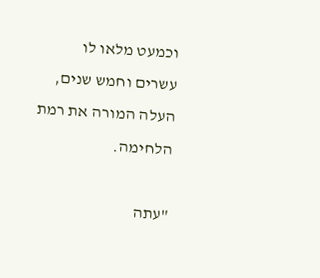וכמעט מלאו לו עשרים וחמש שנים, העלה המורה את רמת הלחימה.

"עתה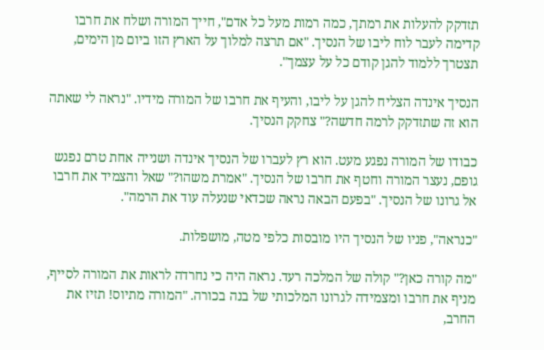תזדקק להעלות את רמתך, כמה רמות מעל כל אדם", חייך המורה ושלח את חרבו קדימה לעבר לוח ליבו של הנסיך. "אם תרצה למלוך על הארץ הזו ביום מן הימים, תצטרך ללמוד להגן קודם כל על עצמך".

הנסיך אינדה הצליח להגן על ליבו, והעיף את חרבו של המורה מידיו. "נראה לי שאתה הוא זה שתזדקק לרמה חדשה?" צחקק הנסיך.

כבודו של המורה נפגע מעט. הוא רץ לעברו של הנסיך אינדה ושנייה אחת טרם נפגש גופם, נעצר המורה וחטף את חרבו של הנסיך. "אמרת משהו?" שאל והצמיד את חרבו אל גרונו של הנסיך. "בפעם הבאה נראה שכדאי שנעלה עוד את הרמה".

"כנראה", פניו של הנסיך היו מובסות כלפי מטה, מושפלות.

"מה קורה כאן?" קולה של המלכה רעד. נראה היה כי נחרדה לראות את המורה לסייף, מניף את חרבו ומצמידה לגרונו המלכותי של בנה בכורה. "המורה מתיוס! תזיז את החרב,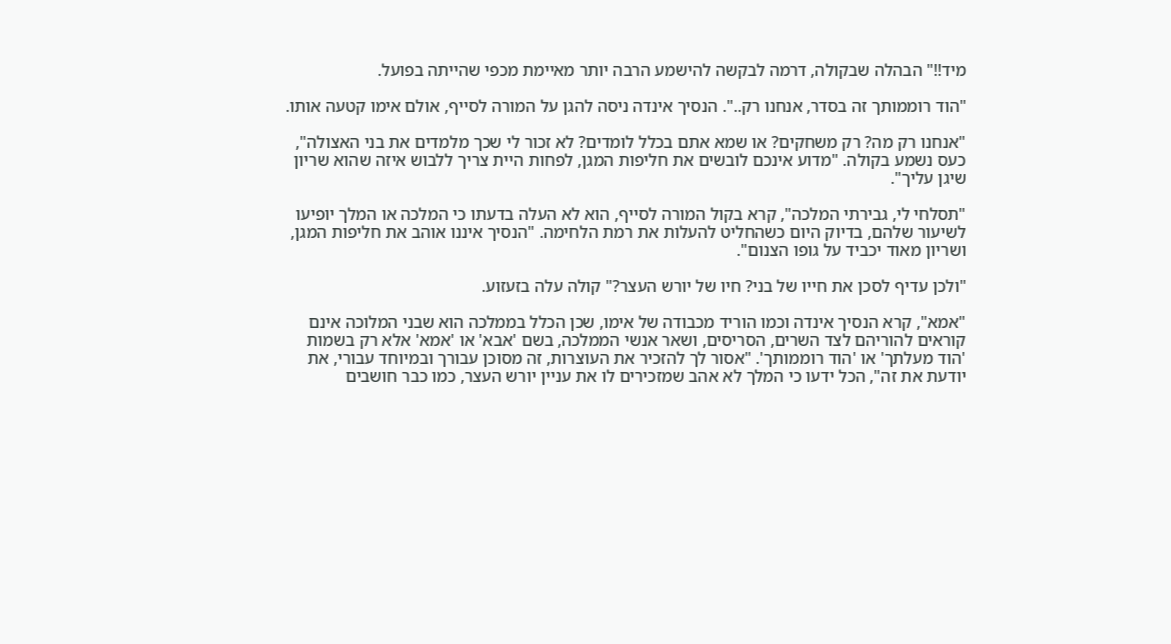מיד!!" הבהלה שבקולה, דרמה לבקשה להישמע הרבה יותר מאיימת מכפי שהייתה בפועל.

"הוד רוממותך זה בסדר, אנחנו רק..". הנסיך אינדה ניסה להגן על המורה לסייף, אולם אימו קטעה אותו.

"אנחנו רק מה? רק משחקים? או שמא אתם בכלל לומדים? לא זכור לי שכך מלמדים את בני האצולה", כעס נשמע בקולה. "מדוע אינכם לובשים את חליפות המגן, לפחות היית צריך ללבוש איזה שהוא שריון שיגן עליך".

"תסלחי לי, גבירתי המלכה", קרא בקול המורה לסייף, הוא לא העלה בדעתו כי המלכה או המלך יופיעו לשיעור שלהם, בדיוק היום כשהחליט להעלות את רמת הלחימה. "הנסיך איננו אוהב את חליפות המגן, ושריון מאוד יכביד על גופו הצנום".

"ולכן עדיף לסכן את חייו של בני? חיו של יורש העצר?" קולה עלה בזעזוע.

"אמא", קרא הנסיך אינדה וכמו הוריד מכבודה של אימו, שכן הכלל בממלכה הוא שבני המלוכה אינם קוראים להוריהם לצד השרים, הסריסים, ושאר אנשי הממלכה, בשם 'אבא' או 'אמא' אלא רק בשמות 'הוד מעלתך' או 'הוד רוממותך'. "אסור לך להזכיר את העוצרות, זה מסוכן עבורך ובמיוחד עבורי, את יודעת את זה", הכל ידעו כי המלך לא אהב שמזכירים לו את עניין יורש העצר, כמו כבר חושבים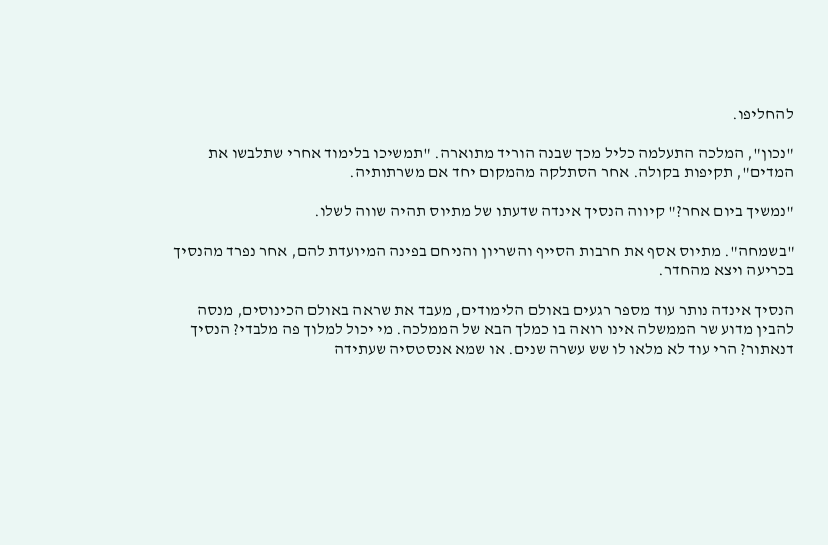להחליפו.

"נכון", המלכה התעלמה כליל מכך שבנה הוריד מתוארה. "תמשיכו בלימוד אחרי שתלבשו את המדים", תקיפות בקולה. אחר הסתלקה מהמקום יחד אם משרתותיה.

"נמשיך ביום אחר?" קיווה הנסיך אינדה שדעתו של מתיוס תהיה שווה לשלו.

"בשמחה". מתיוס אסף את חרבות הסייף והשריון והניחם בפינה המיועדת להם, אחר נפרד מהנסיך בכריעה ויצא מהחדר.

הנסיך אינדה נותר עוד מספר רגעים באולם הלימודים, מעבד את שראה באולם הכינוסים, מנסה להבין מדוע שר הממשלה אינו רואה בו כמלך הבא של הממלכה. מי יכול למלוך פה מלבדי? הנסיך דנאתור? הרי עוד לא מלאו לו שש עשרה שנים. או שמא אנסטסיה שעתידה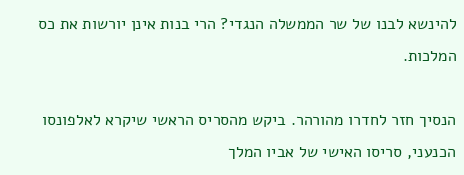להינשא לבנו של שר הממשלה הנגדי? הרי בנות אינן יורשות את כס המלכות.

הנסיך חזר לחדרו מהורהר. ביקש מהסריס הראשי שיקרא לאלפונסו הכנעני, סריסו האישי של אביו המלך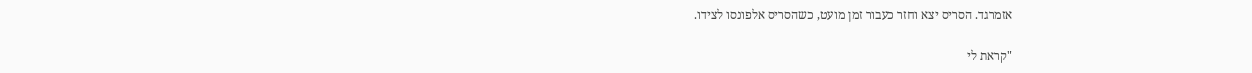אזמרגד. הסריס יצא וחזר כעבור זמן מועט, כשהסריס אלפונסו לצידו.

"קראת לי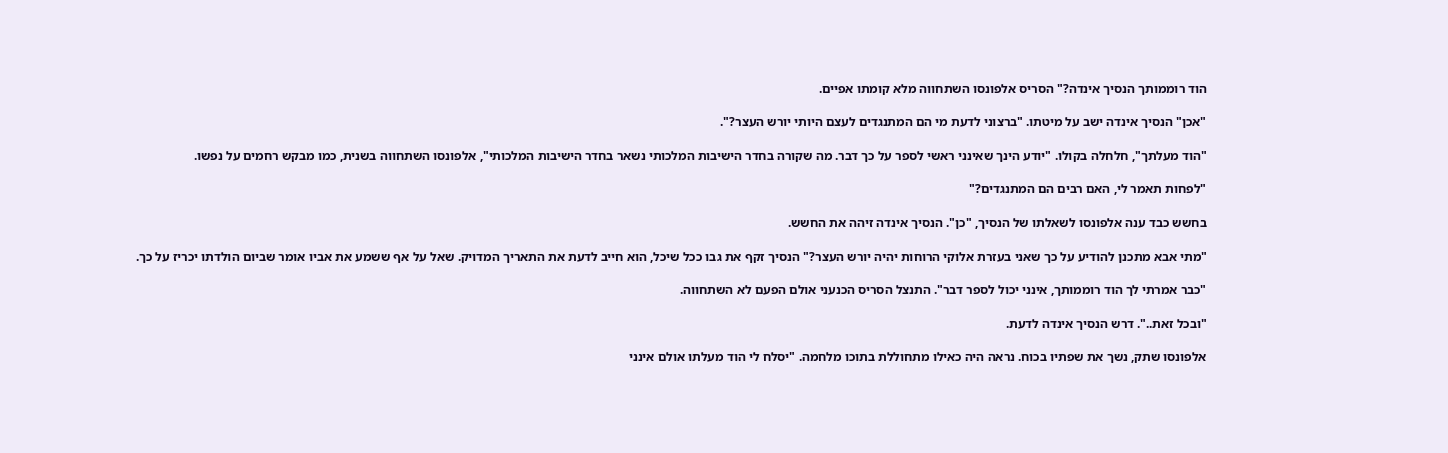הוד רוממותך הנסיך אינדה?" הסריס אלפונסו השתחווה מלא קומתו אפיים.

"אכן" הנסיך אינדה ישב על מיטתו. "ברצוני לדעת מי הם המתנגדים לעצם היותי יורש העצר?".

"הוד מעלתך", חלחלה בקולו. "יודע הינך שאינני ראשי לספר על כך דבר. מה שקורה בחדר הישיבות המלכותי נשאר בחדר הישיבות המלכותי", אלפונסו השתחווה בשנית, כמו מבקש רחמים על נפשו.

"לפחות תאמר לי, האם רבים הם המתנגדים?"

בחשש כבד ענה אלפונסו לשאלתו של הנסיך, "כן". הנסיך אינדה זיהה את החשש.

"מתי אבא מתכנן להודיע על כך שאני בעזרת אלוקי הרוחות יהיה יורש העצר?" הנסיך זקף את גבו ככל שיכל, הוא חייב לדעת את התאריך המדויק. שאל על אף ששמע את אביו אומר שביום הולדתו יכריז על כך.

"כבר אמרתי לך הוד רוממותך, אינני יכול לספר דבר". התנצל הסריס הכנעני אולם הפעם לא השתחווה.

"ובכל זאת..". דרש הנסיך אינדה לדעת.

אלפונסו שתק, נשך את שפתיו בכוח. נראה היה כאילו מתחוללת בתוכו מלחמה. "יסלח לי הוד מעלתו אולם אינני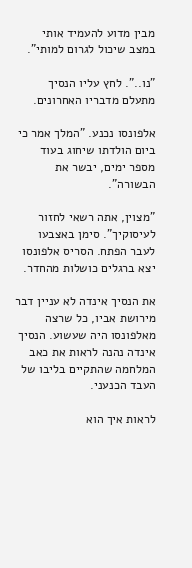מבין מדוע להעמיד אותי במצב שיכול לגרום למותי".

"נו..". לחץ עליו הנסיך מתעלם מדבריו האחרונים.

אלפונסו נכנע. "המלך אמר כי ביום הולדתו שיחוג בעוד מספר ימים, יבשר את הבשורה".

"מצוין, אתה רשאי לחזור לעיסוקיך". סימן באצבעו לעבר הפתח. הסריס אלפונסו יצא ברגלים כושלות מהחדר.

את הנסיך אינדה לא עניין דבר מירושת אביו, כל שרצה מאלפונסו היה שעשוע. הנסיך אינדה נהנה לראות את כאב המלחמה שהתקיים בליבו של העבד הכנעני.

לראות איך הוא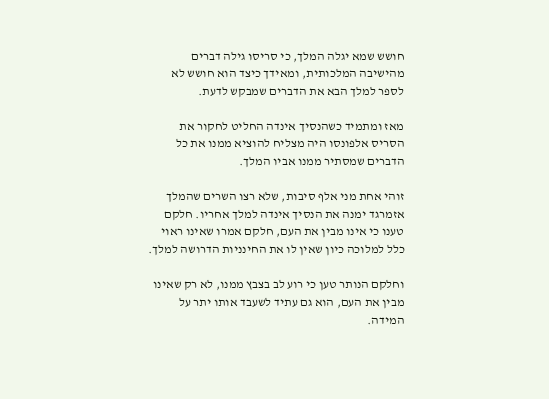חושש שמא יגלה המלך, כי סריסו גילה דברים מהישיבה המלכותית, ומאידך כיצד הוא חושש לא לספר למלך הבא את הדברים שמבקש לדעת.

מאז ומתמיד כשהנסיך אינדה החליט לחקור את הסריס אלפונסו היה מצליח להוציא ממנו את כל הדברים שמסתיר ממנו אביו המלך.

זוהי אחת מני אלף סיבות, שלא רצו השרים שהמלך אזמרגד ימנה את הנסיך אינדה למלך אחריו. חלקם טענו כי אינו מבין את העם, חלקם אמרו שאינו ראוי כלל למלוכה כיון שאין לו את החינניות הדרושה למלך.

וחלקם הנותר טען כי רוע לב בצבץ ממנו, לא רק שאינו מבין את העם, הוא גם עתיד לשעבד אותו יתר על המידה.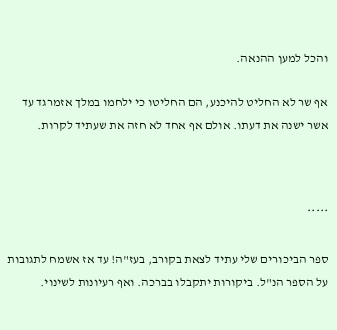והכל למען ההנאה.

אף שר לא החליט להיכנע, הם החליטו כי ילחמו במלך אזמרגד עד אשר ישנה את דעתו. אולם אף אחד לא חזה את שעתיד לקרות.



*****

ספר הביכורים שלי עתיד לצאת בקורב, בעז"ה! עד אז אשמח לתגובות על הספר הנ"ל. ביקורות יתקבלו בברכה. ואף רעיונות לשינוי.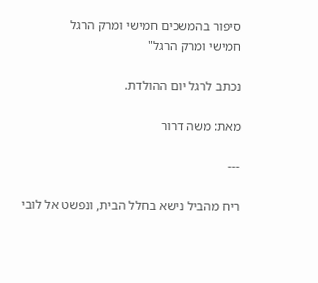סיפור בהמשכים חמישי ומרק הרגל
חמישי ומרק הרגל"

נכתב לרגל יום ההולדת.

מאת: משה דרור

---

ריח מהביל נישא בחלל הבית, ונפשט אל לובי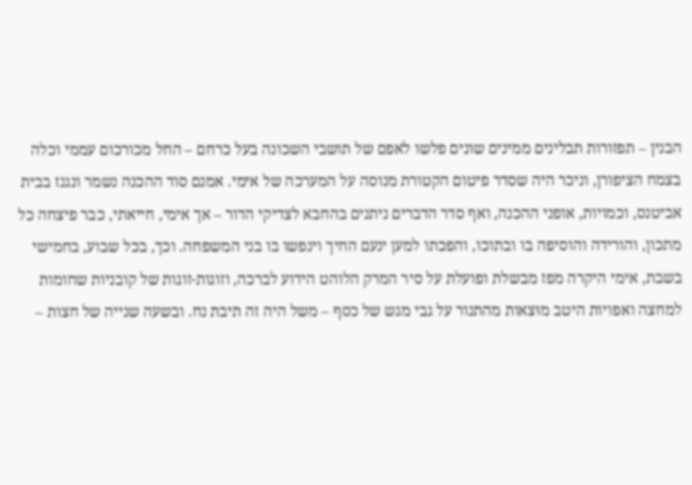הבנין – תפזורות תבלינים ממינים שונים פלשו לאפם של תושבי השכונה בעל כרחם – החל מכורכום עממי וכלה בצמח הציפורן, וניכר היה שסדר פיטום הקטורת מנוסה על המערכה של אימי. אמנם סוד ההכנה נשמר ונגנז בבית אביטנס, וכמויות, אופני ההכנה, ואף סדר הדברים ניתנים בהחבא לצדיקי הדור – אך אימי, חייאתי, כבר פיצחה כל מתכון, והורידה והוסיפה בו ובתוכו, והפכתו למען ינעם החיך וינפשו בו בני המשפחה. וכך, בכל שבוע, בחמישי בשבת, אימי היקרה מפז מבשלת ופועלת על סיר המרק הלוהט הידוע לברכה, וזוגות-זוגות של קובניות שחומות למחצה ואפויות היטב מוּצאות מהתנור על גבי מגש של כסף – משל היה זה תיבת נח. ובשעה שנייה של חצות –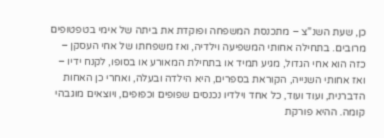כן, שעת השנ"צ – מתכנסת המשפחה ופוקדת את ביתה של אימי בטפטופים מרובים. בתחילה אחותי המשפיעה וילדיה, ואז משפחתו של אחי העסקן – כזה הוא אחי הגדול, מגיע תמיד או בתחילת המאורע או בסופו, לקנח ידיו – ואז אחותי השנייה, הקוראת בספרים, היא הילדה ובעלה, ואחרי כן האחות הדברנית, ועוד ועוד, כל אחד וילדיו נכנסים שפופים וכפופים, ויוצאים מוגבהי קומה. ההיא פורקת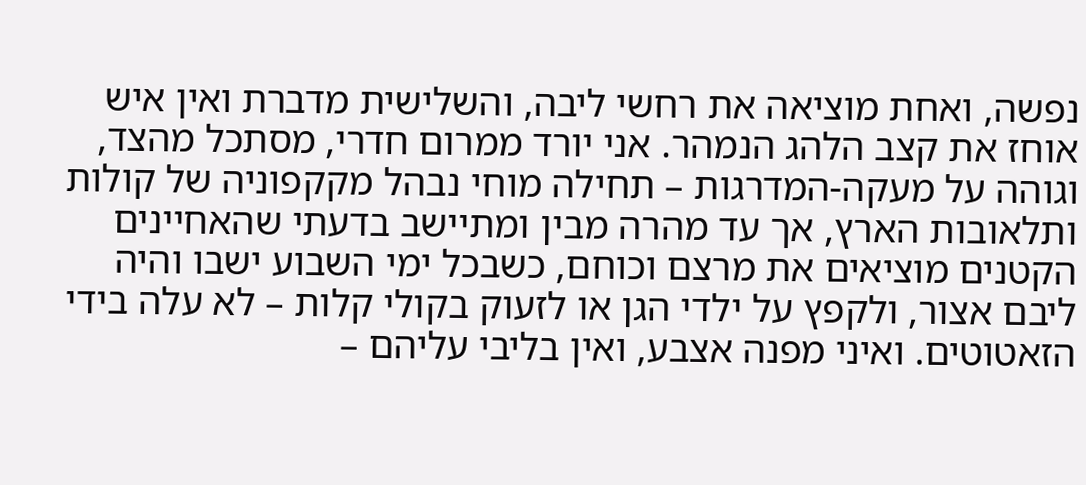נפשה, ואחת מוציאה את רחשי ליבה, והשלישית מדברת ואין איש אוחז את קצב הלהג הנמהר. אני יורד ממרום חדרי, מסתכל מהצד, וגוהה על מעקה-המדרגות – תחילה מוחי נבהל מקקפוניה של קולות ותלאובות הארץ, אך עד מהרה מבין ומתיישב בדעתי שהאחיינים הקטנים מוציאים את מרצם וכוחם, כשבכל ימי השבוע ישבו והיה ליבם אצור, ולקפץ על ילדי הגן או לזעוק בקולי קלות – לא עלה בידי הזאטוטים. ואיני מפנה אצבע, ואין בליבי עליהם –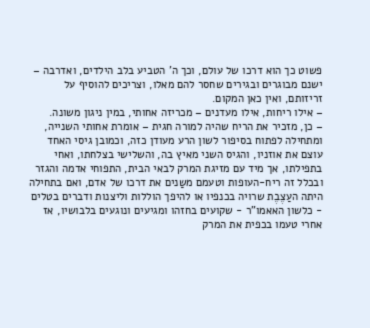פשוט כך הוא דרכו של עולם, וכך ה' הטביע בלב הילדים, ואדרבה – ישנם מבוגרים ובגירים שחסר להם מאלו, וצריכים להוסיף על זריזותם, ואין כאן המקום.
– אילו ריחות, אילו מעדנים – מכריזה אחותי, במין ניגון משונה.
– כן, מזכיר את הריח שהיה למורה חגית – אומרת אחותי השנייה, ומתחילה לפתוח בסיפור לשון הרע מעודן כזה, וכמובן גיסי האחד עוצם את אוזניו, והגיס השני מאיץ בה, והשלישי בצלחתו, ואחי בתפילתו, אך מיד עם מזיגת המרק לבאי הבית, התפוחי אדמה והגזר ובכלל זה ריח-העופות וטעמם משַנים את דרכו של אדם, ואם בתחילה היתה העַצֶבֶת שרויה בכנפיו או להיפך הוללות וליצנות ודברים בטלים - כלשון האאמו"ר - שקועים בחזהו ומגיעים ונוגעים בלבושיו, אז אחרי טעמו בכפית את המרק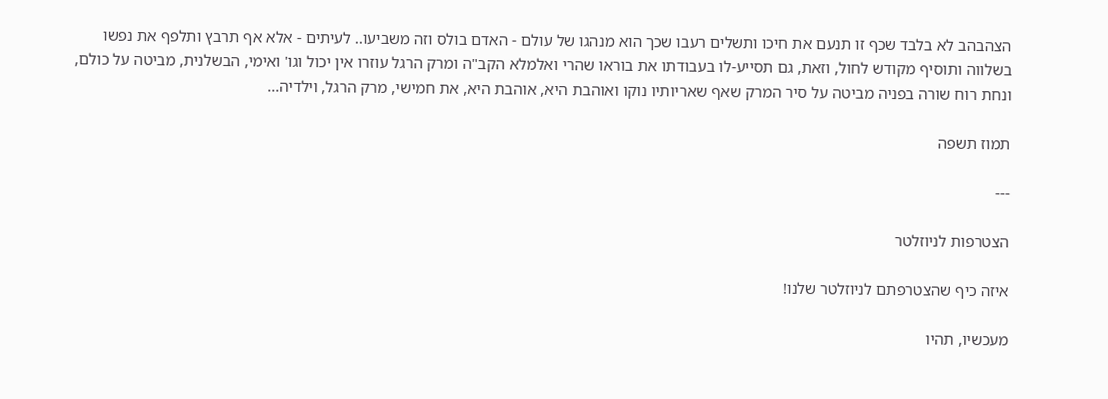הצהבהב לא בלבד שכף זו תנעם את חיכו ותשלים רעבו שכך הוא מנהגו של עולם - האדם בולס וזה משביעו.. לעיתים - אלא אף תרבץ ותלפף את נפשו בשלווה ותוסיף מקודש לחול, וזאת, גם תסייע-לו בעבודתו את בוראו שהרי ואלמלא הקב"ה ומרק הרגל עוזרו אין יכול וגו' ואימי, הבשלנית, מביטה על כולם, ונחת רוח שורה בפניה מביטה על סיר המרק שאף שאריותיו נוקו ואוהבת היא, אוהבת היא, את חמישי, מרק הרגל, וילדיה...

תמוז תשפה

---

הצטרפות לניוזלטר

איזה כיף שהצטרפתם לניוזלטר שלנו!

מעכשיו, תהיו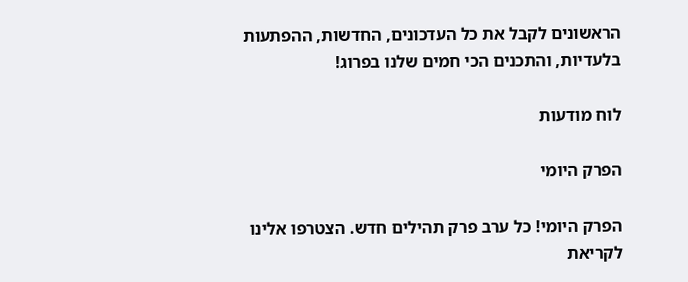הראשונים לקבל את כל העדכונים, החדשות, ההפתעות בלעדיות, והתכנים הכי חמים שלנו בפרוג!

לוח מודעות

הפרק היומי

הפרק היומי! כל ערב פרק תהילים חדש. הצטרפו אלינו לקריאת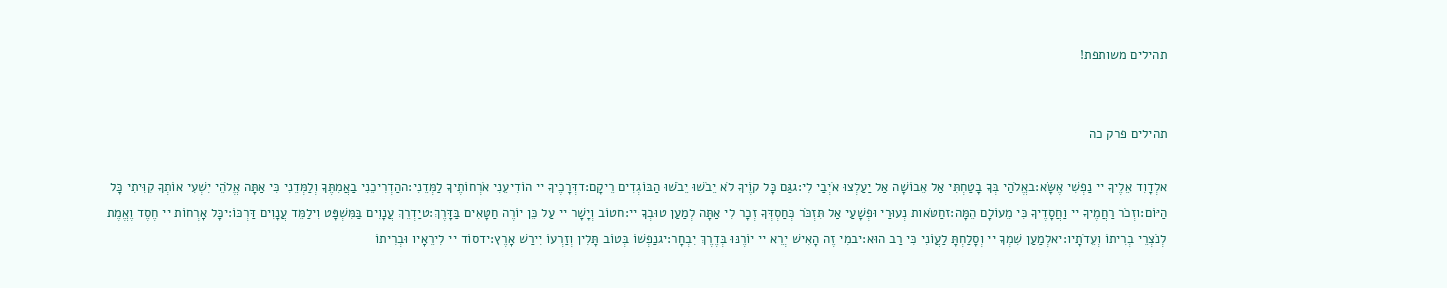תהילים משותפת!


תהילים פרק כה

אלְדָוִד אֵלֶיךָ יי נַפְשִׁי אֶשָּׂא:באֱלֹהַי בְּךָ בָטַחְתִּי אַל אֵבוֹשָׁה אַל יַעַלְצוּ אֹיְבַי לִי:גגַּם כָּל קוֶֹיךָ לֹא יֵבֹשׁוּ יֵבֹשׁוּ הַבּוֹגְדִים רֵיקָם:דדְּרָכֶיךָ יי הוֹדִיעֵנִי אֹרְחוֹתֶיךָ לַמְּדֵנִי:ההַדְרִיכֵנִי בַאֲמִתֶּךָ וְלַמְּדֵנִי כִּי אַתָּה אֱלֹהֵי יִשְׁעִי אוֹתְךָ קִוִּיתִי כָּל הַיּוֹם:וזְכֹר רַחֲמֶיךָ יי וַחֲסָדֶיךָ כִּי מֵעוֹלָם הֵמָּה:זחַטֹּאות נְעוּרַי וּפְשָׁעַי אַל תִּזְכֹּר כְּחַסְדְּךָ זְכָר לִי אַתָּה לְמַעַן טוּבְךָ יי:חטוֹב וְיָשָׁר יי עַל כֵּן יוֹרֶה חַטָּאִים בַּדָּרֶךְ:טיַדְרֵךְ עֲנָוִים בַּמִּשְׁפָּט וִילַמֵּד עֲנָוִים דַּרְכּוֹ:יכָּל אָרְחוֹת יי חֶסֶד וֶאֱמֶת לְנֹצְרֵי בְרִיתוֹ וְעֵדֹתָיו:יאלְמַעַן שִׁמְךָ יי וְסָלַחְתָּ לַעֲוֹנִי כִּי רַב הוּא:יבמִי זֶה הָאִישׁ יְרֵא יי יוֹרֶנּוּ בְּדֶרֶךְ יִבְחָר:יגנַפְשׁוֹ בְּטוֹב תָּלִין וְזַרְעוֹ יִירַשׁ אָרֶץ:ידסוֹד יי לִירֵאָיו וּבְרִיתוֹ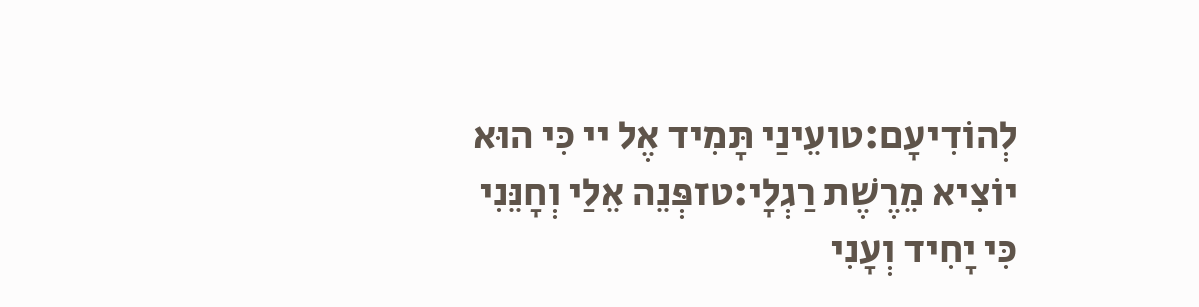לְהוֹדִיעָם:טועֵינַי תָּמִיד אֶל יי כִּי הוּא יוֹצִיא מֵרֶשֶׁת רַגְלָי:טזפְּנֵה אֵלַי וְחָנֵּנִי כִּי יָחִיד וְעָנִי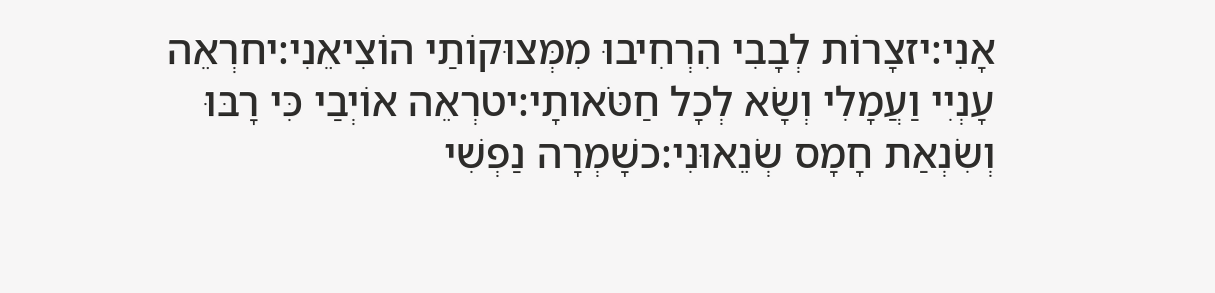אָנִי:יזצָרוֹת לְבָבִי הִרְחִיבוּ מִמְּצוּקוֹתַי הוֹצִיאֵנִי:יחרְאֵה עָנְיִי וַעֲמָלִי וְשָׂא לְכָל חַטֹּאותָי:יטרְאֵה אוֹיְבַי כִּי רָבּוּ וְשִׂנְאַת חָמָס שְׂנֵאוּנִי:כשָׁמְרָה נַפְשִׁי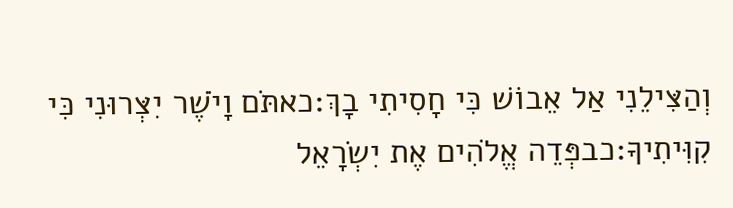וְהַצִּילֵנִי אַל אֵבוֹשׁ כִּי חָסִיתִי בָךְ:כאתֹּם וָיֹשֶׁר יִצְּרוּנִי כִּי קִוִּיתִיךָ:כבפְּדֵה אֱלֹהִים אֶת יִשְׂרָאֵל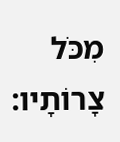מִכֹּל צָרוֹתָיו: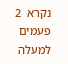נקרא  2  פעמים
למעלה